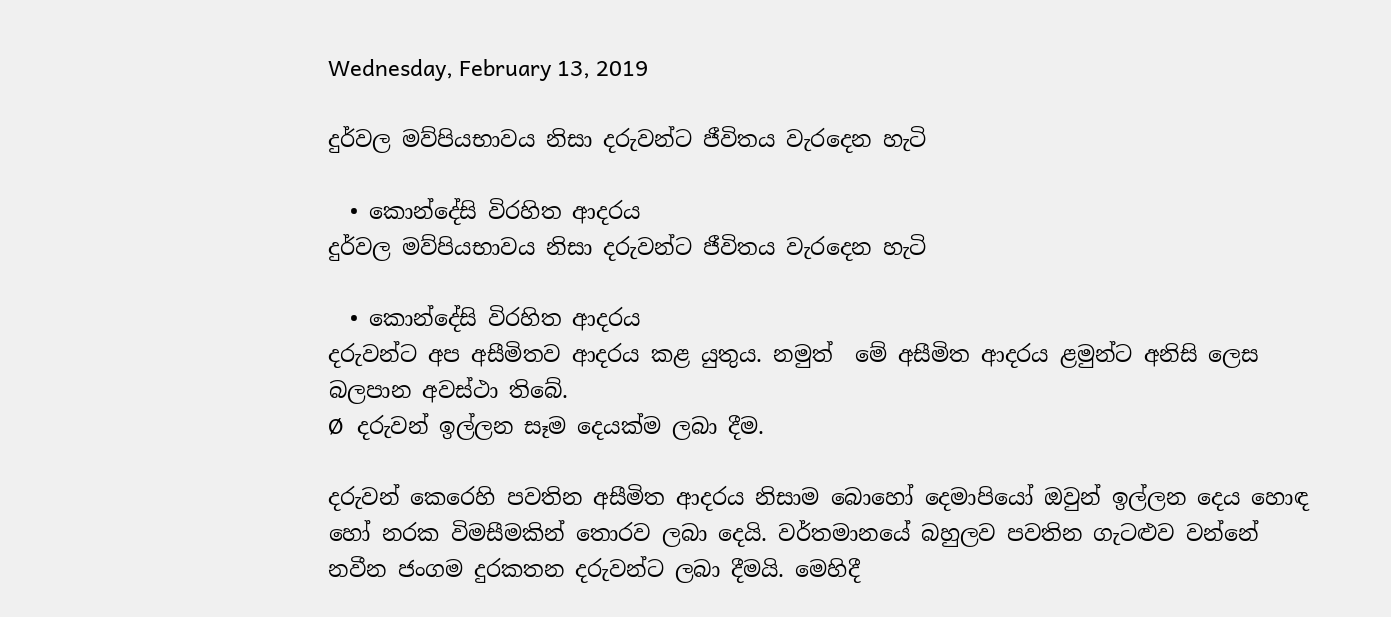Wednesday, February 13, 2019

දුර්වල මව්පියභාවය නිසා දරුවන්ට ජීවිතය වැරදෙන හැටි

  • කොන්දේසි විරහිත ආදරය
දුර්වල මව්පියභාවය නිසා දරුවන්ට ජීවිතය වැරදෙන හැටි

  • කොන්දේසි විරහිත ආදරය
දරුවන්ට අප අසීමිතව ආදරය කළ යුතුය. නමුත්  මේ අසීමිත ආදරය ළමුන්ට අනිසි ලෙස බලපාන අවස්ථා තිබේ.
Ø  දරුවන් ඉල්ලන සෑම දෙයක්ම ලබා දීම.

දරුවන් කෙරෙහි පවතින අසීමිත ආදරය නිසාම බොහෝ දෙමාපියෝ ඔවුන් ඉල්ලන දෙය හොඳ හෝ නරක විමසීමකින් තොරව ලබා දෙයි. වර්තමානයේ බහුලව පවතින ගැටළුව වන්නේ නවීන ජංගම දුරකතන දරුවන්ට ලබා දීමයි. මෙහිදී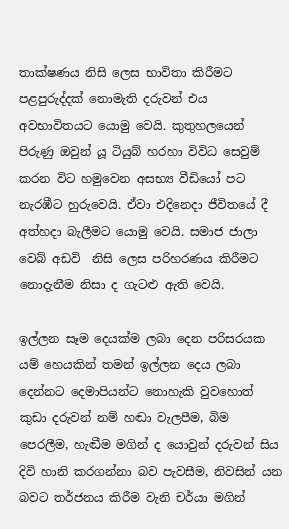තාක්ෂණය නිසි ලෙස භාවිතා කිරීමට පළපුරුද්දක් නොමැති දරුවන් එය අවභාවිතයට යොමු වෙයි. කුතුහලයෙන් පිරුණු ඔවුන් යූ ටියුබ් හරහා විවිධ සෙවුම් කරන විට හමුවෙන අසභ්‍ය වීඩියෝ පට නැරඹීට හුරුවෙයි. ඒවා එදිනෙදා ජීවිතයේ දී අත්හදා බැලීමට යොමු වෙයි. සමාජ ජාලා වෙබ් අඩවි  නිසි ලෙස පරිහරණය කිරීමට නොදැනීම නිසා ද ගැටළු ඇති වෙයි.

ඉල්ලන සෑම දෙයක්ම ලබා දෙන පරිසරයක යම් හෙයකින් තමන් ඉල්ලන දෙය ලබා දෙන්නට දෙමාපියන්ට නොහැකි වුවහොත් කුඩා දරුවන් නම් හඬා වැලපීම, බිම පෙරලීම, හැඬීම මගින් ද යොවුන් දරුවන් සිය දිවි හානි කරගන්නා බව පැවසීම, නිවසින් යන බවට තර්ජනය කිරීම වැනි චර්යා මගින්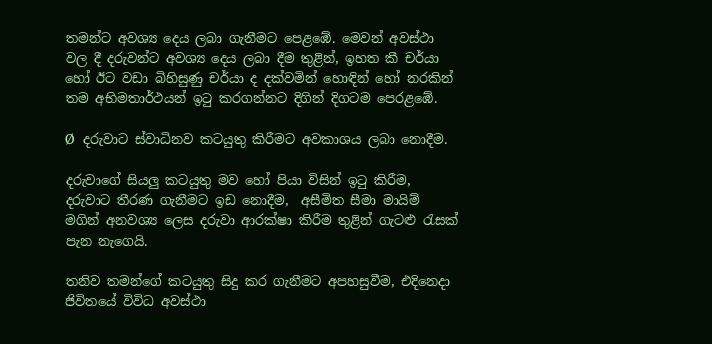තමන්ට අවශ්‍ය දෙය ලබා ගැනීමට පෙළඹේ. මෙවන් අවස්ථා වල දී දරුවන්ට අවශ්‍ය දෙය ලබා දීම තුළින්, ඉහත කී චර්යා හෝ ඊට වඩා බිහිසුණු චර්යා ද දක්වමින් හොඳින් හෝ නරකින් තම අභිමතාර්ථයන් ඉටු කරගන්නට දිගින් දිගටම පෙරළඹේ.

Ø  දරුවාට ස්වාධිනව කටයුතු කිරීමට අවකාශය ලබා නොදීම.

දරුවාගේ සියලු කටයුතු මව හෝ පියා විසින් ඉටු කිරීම, දරුවාට තීරණ ගැනීමට ඉඩ නොදීම,  අසීමිත සීමා මායිම් මගින් අනවශ්‍ය ලෙස දරුවා ආරක්ෂා කිරීම තුළින් ගැටළු රැසක් පැන නැගෙයි.

තනිව තමන්ගේ කටයුතු සිදු කර ගැනීමට අපහසුවීම, එදිනෙදා ජිවිතයේ විවිධ අවස්ථා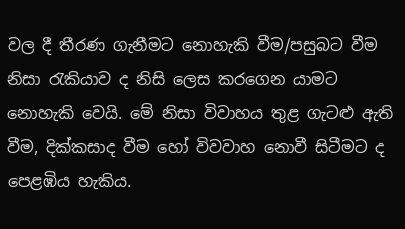වල දී තීරණ ගැනීමට නොහැකි වීම/පසුබට වීම නිසා රැකියාව ද නිසි ලෙස කරගෙන යාමට නොහැකි වෙයි. මේ නිසා විවාහය තුළ ගැටළු ඇති වීම, දික්කසාද වීම හෝ විවවාහ නොවී සිටීමට ද පෙළඹිය හැකිය.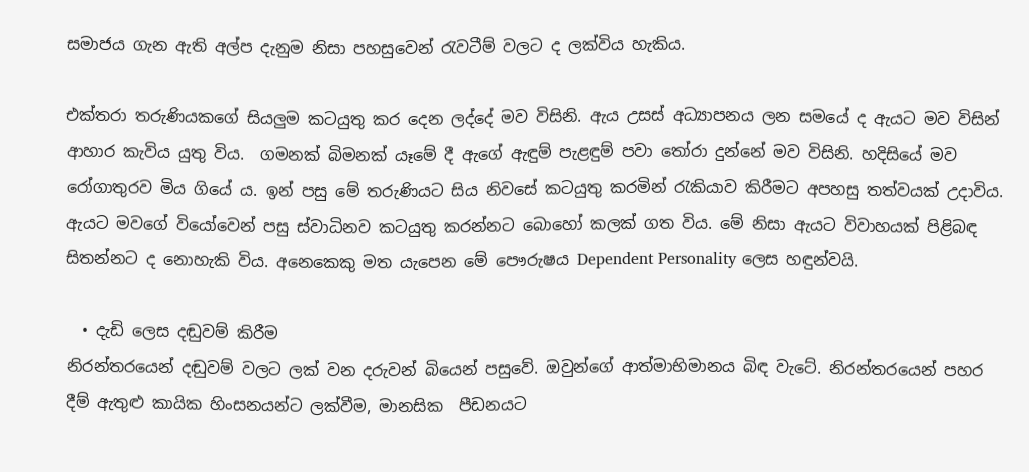සමාජය ගැන ඇති අල්ප දැනුම නිසා පහසුවෙන් රැවටීම් වලට ද ලක්විය හැකිය.

එක්තරා තරුණියකගේ සියලුම කටයුතු කර දෙන ලද්දේ මව විසිනි. ඇය උසස් අධ්‍යාපනය ලන සමයේ ද ඇයට මව විසින් ආහාර කැවිය යුතු විය.  ගමනක් බිමනක් යෑමේ දී ඇගේ ඇඳුම් පැළඳුම් පවා තෝරා දුන්නේ මව විසිනි. හදිසියේ මව රෝගාතුරව මිය ගියේ ය. ඉන් පසු මේ තරුණියට සිය නිවසේ කටයුතු කරමින් රැකියාව කිරීමට අපහසු තත්වයක් උදාවිය. ඇයට මවගේ වියෝවෙන් පසු ස්වාධිනව කටයුතු කරන්නට බොහෝ කලක් ගත විය. මේ නිසා ඇයට විවාහයක් පිළිබඳ සිතන්නට ද නොහැකි විය. අනෙකෙකු මත යැපෙන මේ පෞරුෂය Dependent Personality ලෙස හඳුන්වයි.

  • දැඩි ලෙස දඬුවම් කිරීම
නිරන්තරයෙන් දඬුවම් වලට ලක් වන දරුවන් බියෙන් පසුවේ. ඔවුන්ගේ ආත්මාභිමානය බිඳ වැටේ. නිරන්තරයෙන් පහර දීම් ඇතුළු කායික හිංසනයන්ට ලක්වීම, මානසික  පීඩනයට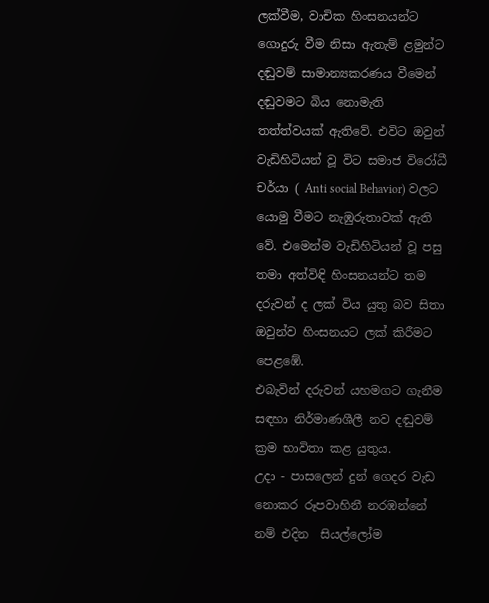ලක්වීම, වාචික හිංසනයන්ට ගොදුරු වීම නිසා ඇතැම් ළමුන්ට දඬුවම් සාමාන්‍යකරණය වීමෙන් දඬුවමට බිය නොමැති තත්ත්වයක් ඇතිවේ. එවිට ඔවුන් වැඩිහිටියන් වූ විට සමාජ විරෝධී චර්යා ( Anti social Behavior) වලට යොමු වීමට නැඹුරුතාවක් ඇති වේ. එමෙන්ම වැඩිහිටියන් වූ පසු තමා අත්විඳි හිංසනයන්ට තම දරුවන් ද ලක් විය යුතු බව සිතා ඔවුන්ව හිංසනයට ලක් කිරීමට පෙළඹේ.
එබැවින් දරුවන් යහමගට ගැනීම සඳහා නිර්මාණශීලී නව දඬුවම් ක්‍රම භාවිතා කළ යුතුය.
උදා - පාසලෙන් දුන් ගෙදර වැඩ නොකර රූපවාහිනී නරඹන්නේ නම් එදින  සියල්ලෝම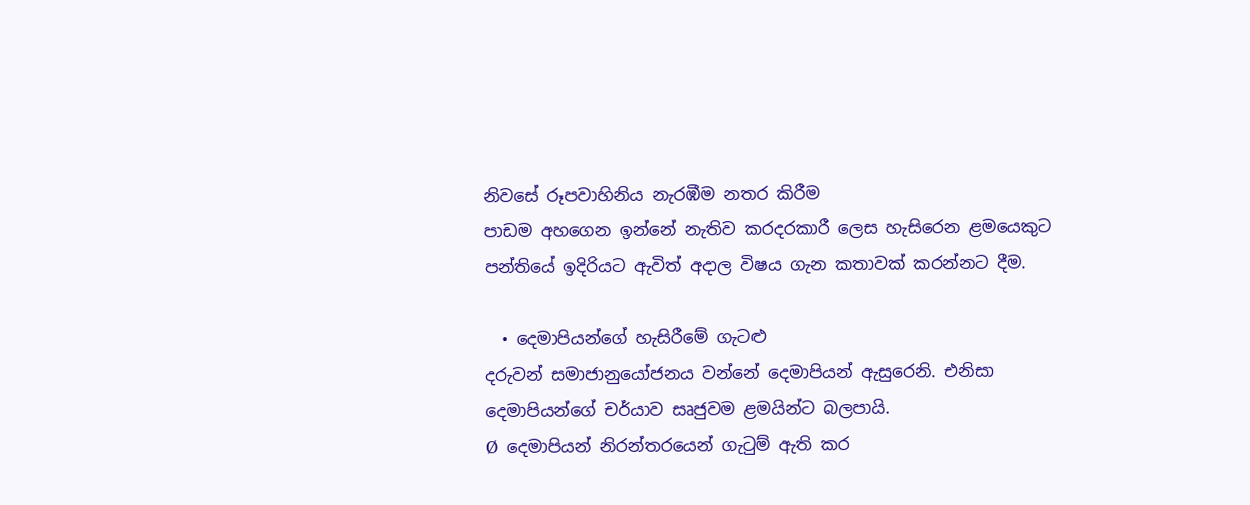නිවසේ රූපවාහිනිය නැරඹීම නතර කිරීම
පාඩම අහගෙන ඉන්නේ නැතිව කරදරකාරී ලෙස හැසිරෙන ළමයෙකුට පන්තියේ ඉදිරියට ඇවිත් අදාල විෂය ගැන කතාවක් කරන්නට දීම.

  • දෙමාපියන්ගේ හැසිරීමේ ගැටළු
දරුවන් සමාජානුයෝජනය වන්නේ දෙමාපියන් ඇසුරෙනි. එනිසා දෙමාපියන්ගේ චර්යාව සෘජුවම ළමයින්ට බලපායි.
Ø  දෙමාපියන් නිරන්තරයෙන් ගැටුම් ඇති කර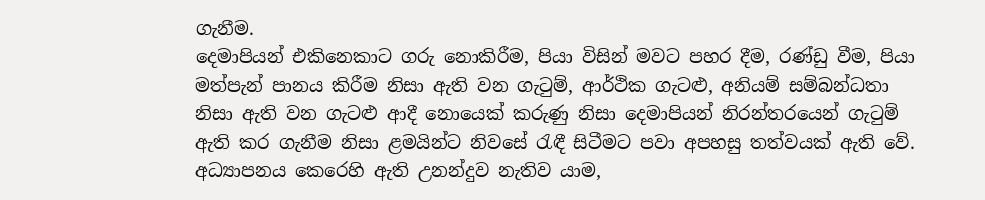ගැනීම.
දෙමාපියන් එකිනෙකාට ගරු නොකිරීම, පියා විසින් මවට පහර දීම, රණ්ඩු වීම, පියා මත්පැන් පානය කිරීම නිසා ඇති වන ගැටුම්, ආර්ථික ගැටළු, අනියම් සම්බන්ධතා නිසා ඇති වන ගැටළු ආදී නොයෙක් කරුණු නිසා දෙමාපියන් නිරන්තරයෙන් ගැටුම් ඇති කර ගැනීම නිසා ළමයින්ට නිවසේ රැඳී සිටීමට පවා අපහසු තත්වයක් ඇති වේ.  අධ්‍යාපනය කෙරෙහි ඇති උනන්දුව නැතිව යාම,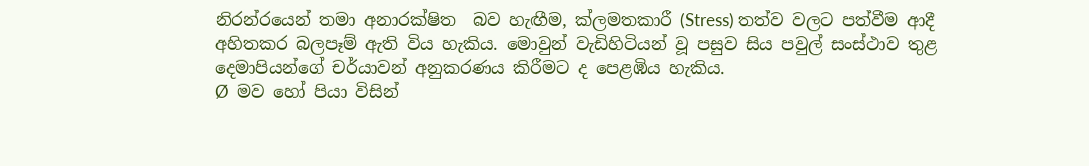නිරන්රයෙන් තමා අනාරක්ෂිත  බව හැඟීම, ක්ලමතකාරී (Stress) තත්ව වලට පත්වීම ආදී අහිතකර බලපෑම් ඇති විය හැකිය. මොවුන් වැඩිහිටියන් වූ පසුව සිය පවුල් සංස්ථාව තුළ දෙමාපියන්ගේ චර්යාවන් අනුකරණය කිරීමට ද පෙළඹිය හැකිය.
Ø  මව හෝ පියා විසින්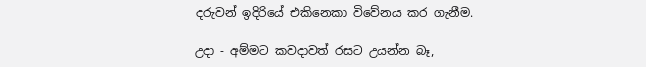දරුවන් ඉදිරියේ එකිනෙකා විවේනය කර ගැනීම.

උදා - අම්මට කවදාවත් රසට උයන්න බෑ,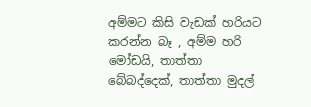අම්මට කිසි වැඩක් හරියට කරන්න බෑ , අම්ම හරි මෝඩයි, තාත්තා බේබද්දෙක්, තාත්තා මුදල්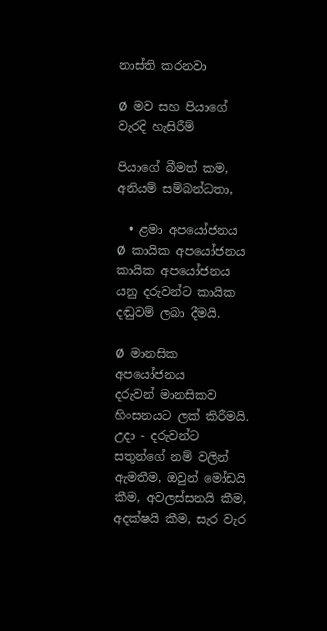නාස්ති කරනවා

Ø  මව සහ පියාගේ වැරදි හැසිරීම්

පියාගේ බීමත් කම, අනියම් සම්බන්ධතා,

  • ළමා අපයෝජනය
Ø  කායික අපයෝජනය
කායික අපයෝජනය යනු දරුවන්ට කායික දඬුවම් ලබා දීමයි.

Ø  මානසික අපයෝජනය
දරුවන් මානසිකව හිංසනයට ලක් කිරීමයි.
උදා - දරුවන්ට සතුන්ගේ නම් වලින් ඇමතීම, ඔවුන් මෝඩයි කීම, අවලස්සනයි කීම, අදක්ෂයි කීම, සැර වැර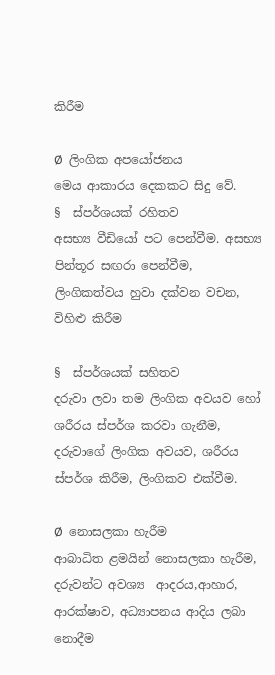කිරීම

Ø  ලිංගික අපයෝජනය
මෙය ආකාරය දෙකකට සිදු වේ.
§  ස්පර්ශයක් රහිතව
අසභ්‍ය වීඩියෝ පට පෙන්වීම. අසභ්‍ය පින්තූර සඟරා පෙන්වීම, ලිංගිකත්වය හුවා දක්වන වචන, විහිළු කිරීම

§  ස්පර්ශයක් සහිතව
දරුවා ලවා තම ලිංගික අවයව හෝ ශරීරය ස්පර්ශ කරවා ගැනීම, දරුවාගේ ලිංගික අවයව, ශරීරය ස්පර්ශ කිරීම, ලිංගිකව එක්වීම.

Ø  නොසලකා හැරීම
ආබාධිත ළමයින් නොසලකා හැරීම, දරුවන්ට අවශ්‍ය  ආදරය,ආහාර, ආරක්ෂාව, අධ්‍යාපනය ආදිය ලබා නොදීම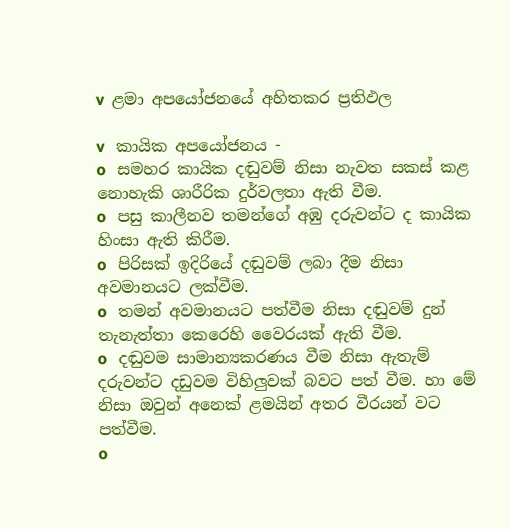v  ළමා අපයෝජනයේ අහිතකර ප්‍රතිඵල

v   කායික අපයෝජනය -
o   සමහර කායික දඬුවම් නිසා නැවත සකස් කළ නොහැකි ශාරීරික දුර්වලතා ඇති වීම.
o   පසු කාලීනව තමන්ගේ අඹු දරුවන්ට ද කායික හිංසා ඇති කිරීම.
o   පිරිසක් ඉදිරියේ දඬුවම් ලබා දීම නිසා අවමානයට ලක්වීම.
o   තමන් අවමානයට පත්වීම නිසා දඬුවම් දුන් තැනැත්තා කෙරෙහි වෛරයක් ඇති වීම.
o   දඬුවම සාමාන්‍යකරණය වීම නිසා ඇතැම් දරුවන්ට දඩුවම විහිලුවක් බවට පත් වීම. හා මේ නිසා ඔවුන් අනෙක් ළමයින් අතර වීරයන් වට පත්වීම.
o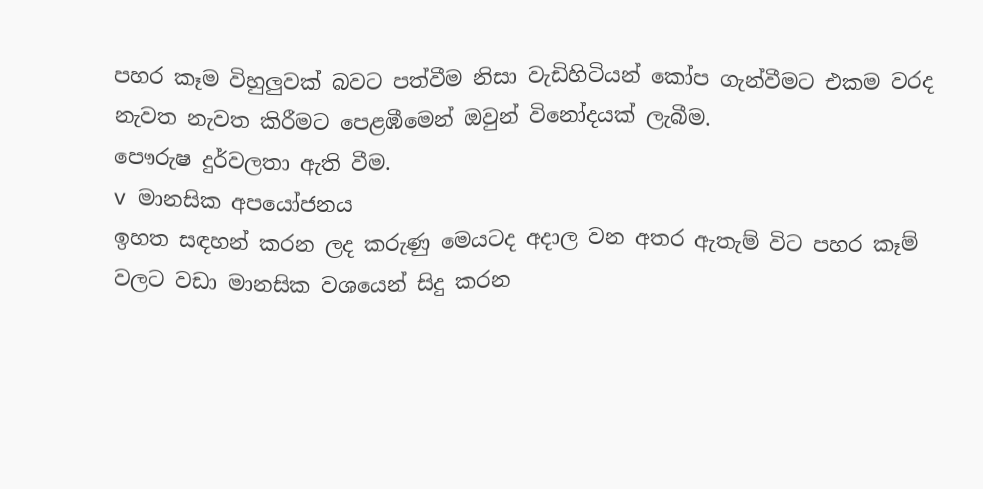පහර කෑම විහුලුවක් බවට පත්වීම නිසා වැඩිහිටියන් කෝප ගැන්වීමට එකම වරද නැවත නැවත කිරීමට පෙළඹීමෙන් ඔවුන් විනෝදයක් ලැබීම.
පෞරුෂ දුර්වලතා ඇති වීම.
v  මානසික අපයෝජනය
ඉහත සඳහන් කරන ලද කරුණු මෙයටද අදාල වන අතර ඇතැම් විට පහර කෑම් වලට වඩා මානසික වශයෙන් සිදු කරන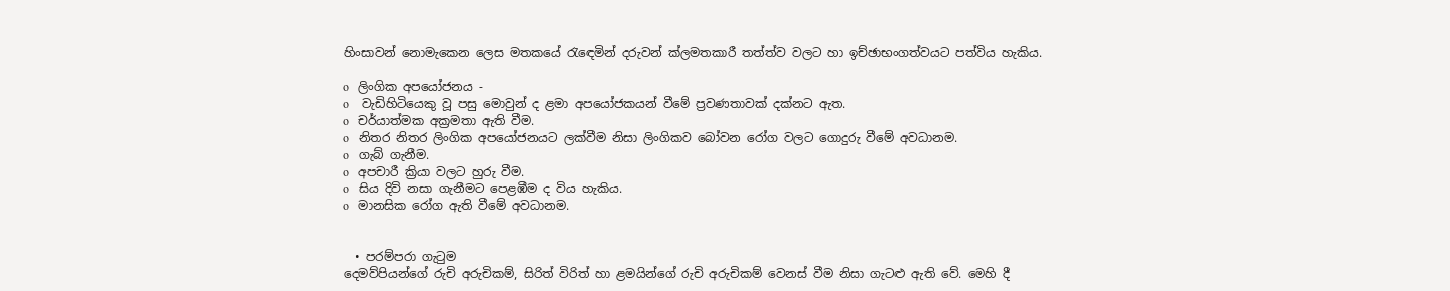හිංසාවන් නොමැකෙන ලෙස මතකයේ රැඳෙමින් දරුවන් ක්ලමතකාරී තත්ත්ව වලට හා ඉච්ඡාභංගත්වයට පත්විය හැකිය.

o   ලිංගික අපයෝජනය -
o    වැඩිහිටියෙකු වූ පසු මොවුන් ද ළමා අපයෝජකයන් වීමේ ප්‍රවණතාවක් දක්නට ඇත.
o   චර්යාත්මක අක්‍රමතා ඇති වීම.
o   නිතර නිතර ලිංගික අපයෝජනයට ලක්වීම නිසා ලිංගිකව බෝවන රෝග වලට ගොදුරු වීමේ අවධානම.
o   ගැබ් ගැනීම.
o   අපචාරී ක්‍රියා වලට හුරු වීම.
o   සිය දිවි නසා ගැනීමට පෙළඹීම ද විය හැකිය.
o   මානසික රෝග ඇති වීමේ අවධානම.


  • පරම්පරා ගැටුම
දෙමව්පියන්ගේ රුචි අරුචිකම්, සිරිත් විරිත් හා ළමයින්ගේ රුචි අරුචිකම් වෙනස් වීම නිසා ගැටළු ඇති වේ. මෙහි දී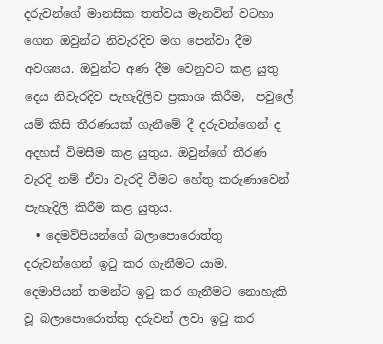දරුවන්ගේ මානසික තත්වය මැනවින් වටහා ගෙන ඔවුන්ට නිවැරදිව මග පෙන්වා දීම අවශ්‍යය. ඔවුන්ට අණ දීම වෙනුවට කළ යුතු දෙය නිවැරදිව පැහැදිලිව ප්‍රකාශ කිරීම,  පවුලේ යම් කිසි තීරණයක් ගැනීමේ දී දරුවන්ගෙන් ද අදහස් විමසීම කළ යුතුය. ඔවුන්ගේ තීරණ වැරදි නම් ඒවා වැරදි වීමට හේතු කරුණාවෙන් පැහැදිලි කිරීම කළ යුතුය.
  • දෙමව්පියන්ගේ බලාපොරොත්තු දරුවන්ගෙන් ඉටු කර ගැනීමට යාම.
දෙමාපියන් තමන්ට ඉටු කර ගැනීමට නොහැකි වූ බලාපොරොත්තු දරුවන් ලවා ඉටු කර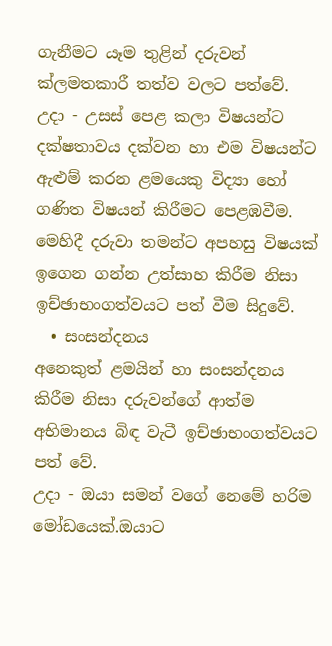ගැනීමට යෑම තුළින් දරුවන් ක්ලමතකාරී තත්ව වලට පත්වේ.
උදා - උසස් පෙළ කලා විෂයන්ට දක්ෂතාවය දක්වන හා එම විෂයන්ට ඇළුම් කරන ළමයෙකු විද්‍යා හෝ ගණිත විෂයන් කිරීමට පෙළඹවීම.
මෙහිදී දරුවා තමන්ට අපහසු විෂයක්  ඉගෙන ගන්න උත්සාහ කිරීම නිසා ඉච්ඡාභංගත්වයට පත් වීම සිදුවේ.
  • සංසන්දනය
අනෙකුත් ළමයින් හා සංසන්දනය කිරීම නිසා දරුවන්ගේ ආත්ම අභිමානය බිඳ වැටී ඉච්ඡාභංගත්වයට පත් වේ.
උදා - ඔයා සමන් වගේ නෙමේ හරිම මෝඩයෙක්.ඔයාට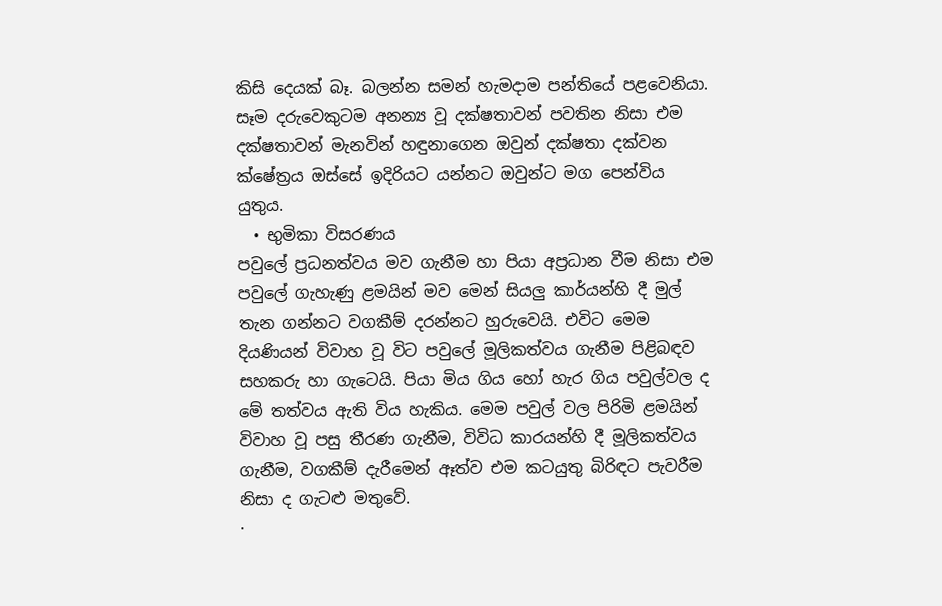කිසි දෙයක් බෑ. බලන්න සමන් හැමදාම පන්තියේ පළවෙනියා.
සෑම දරුවෙකුටම අනන්‍ය වූ දක්ෂතාවන් පවතින නිසා එම දක්ෂතාවන් මැනවින් හඳුනාගෙන ඔවුන් දක්ෂතා දක්වන ක්ෂේත්‍රය ඔස්සේ ඉදිරියට යන්නට ඔවුන්ට මග පෙන්විය යුතුය.
  • භුමිකා විසරණය
පවුලේ ප්‍රධනත්වය මව ගැනීම හා පියා අප්‍රධාන වීම නිසා එම පවුලේ ගැහැණු ළමයින් මව මෙන් සියලු කාර්යන්හි දී මුල් තැන ගන්නට වගකීම් දරන්නට හුරුවෙයි. එවිට මෙම දියණියන් විවාහ වූ විට පවුලේ මූලිකත්වය ගැනීම පිළිබඳව සහකරු හා ගැටෙයි. පියා මිය ගිය හෝ හැර ගිය පවුල්වල ද මේ තත්වය ඇති විය හැකිය. මෙම පවුල් වල පිරිමි ළමයින් විවාහ වූ පසු තීරණ ගැනීම, විවිධ කාරයන්හි දී මූලිකත්වය ගැනීම, වගකීම් දැරීමෙන් ඈත්ව එම කටයුතු බිරිඳට පැවරීම නිසා ද ගැටළු මතුවේ.
·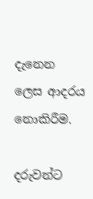දැනෙන ලෙස ආදරය නොකිරීම.

දරුවන්ට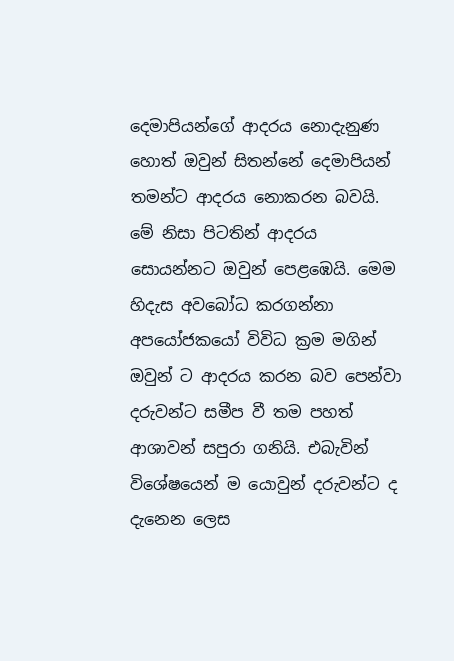දෙමාපියන්ගේ ආදරය නොදැනුණ හොත් ඔවුන් සිතන්නේ දෙමාපියන් තමන්ට ආදරය නොකරන බවයි. මේ නිසා පිටතින් ආදරය සොයන්නට ඔවුන් පෙළඹෙයි. මෙම හිදැස අවබෝධ කරගන්නා අපයෝජකයෝ විවිධ ක්‍රම මගින් ඔවුන් ට ආදරය කරන බව පෙන්වා දරුවන්ට සමීප වී තම පහත් ආශාවන් සපුරා ගනියි. එබැවින් විශේෂයෙන් ම යොවුන් දරුවන්ට ද දැනෙන ලෙස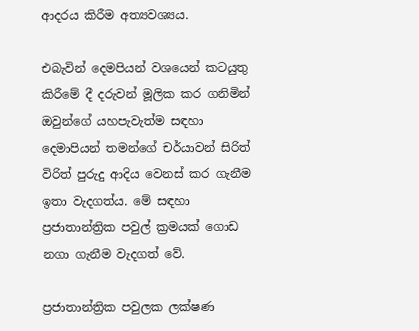ආදරය කිරීම අත්‍යවශ්‍යය.

එබැවින් දෙමපියන් වශයෙන් කටයුතු කිරීමේ දී දරුවන් මූලික කර ගනිමින් ඔවුන්ගේ යහපැවැත්ම සඳහා දෙමාපියන් තමන්ගේ චර්යාවන් සිරිත් විරිත් පුරුදු ආදිය වෙනස් කර ගැනීම ඉතා වැදගත්ය. මේ සඳහා ප්‍රජාතාන්ත්‍රික පවුල් ක්‍රමයක් ගොඩ නගා ගැනීම වැදගත් වේ.

ප්‍රජාතාන්ත්‍රික පවුලක ලක්ෂණ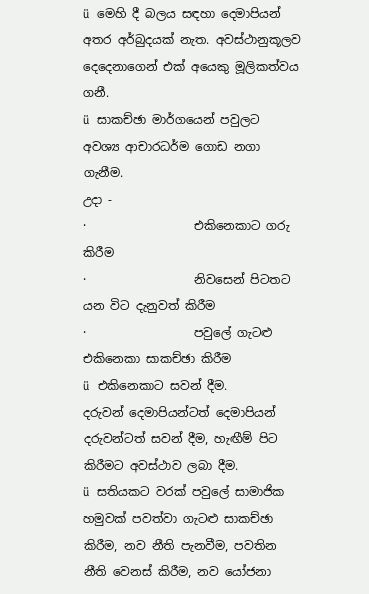ü  මෙහි දී බලය සඳහා දෙමාපියන් අතර අර්බුදයක් නැත. අවස්ථානුකූලව දෙදෙනාගෙන් එක් අයෙකු මූලිකත්වය ගනී.
ü  සාකච්ඡා මාර්ගයෙන් පවුලට අවශ්‍ය ආචාරධර්ම ගොඩ නගා ගැනීම.
උදා -
·                  එකිනෙකාට ගරු කිරීම
·                  නිවසෙන් පිටතට යන විට දැනුවත් කිරීම
·                  පවුලේ ගැටළු එකිනෙකා සාකච්ඡා කිරීම
ü  එකිනෙකාට සවන් දීම.
දරුවන් දෙමාපියන්ටත් ‍දෙමාපියන් දරුවන්ටත් සවන් දීම, හැඟීම් පිට කිරීමට අවස්ථාව ලබා දීම.
ü  සතියකට වරක් පවුලේ සාමාජික හමුවක් පවත්වා ගැටළු සාකච්ඡා කිරීම, නව නීති පැනවීම, පවතින නීති වෙනස් කිරීම, නව යෝජනා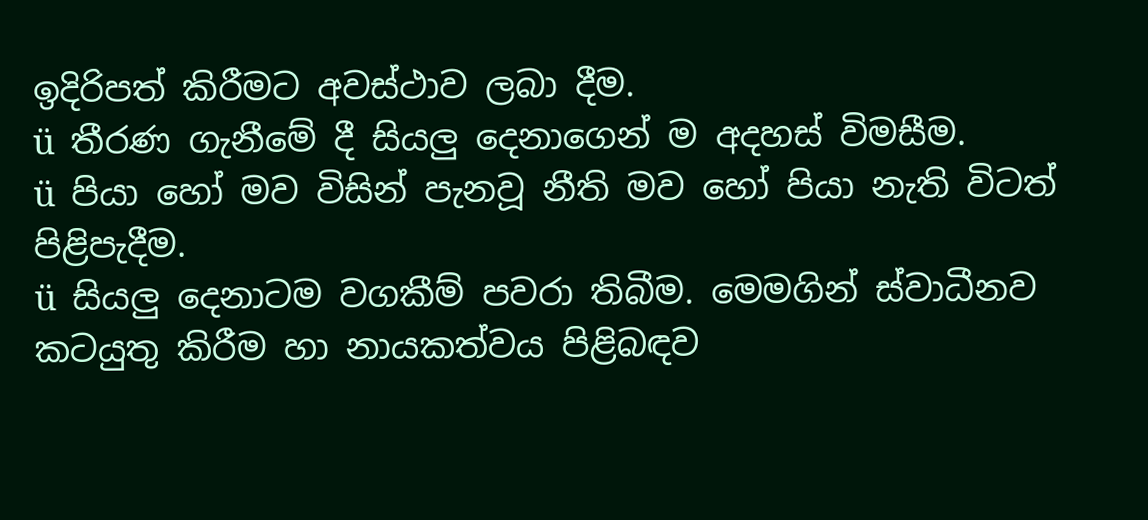ඉදිරිපත් කිරීමට අවස්ථාව ලබා දීම.
ü  තීරණ ගැනීමේ දී සියලු දෙනාගෙන් ම අදහස් විමසීම.
ü  පියා හෝ මව විසින් පැනවූ නීති මව හෝ පියා නැති විටත් පිළිපැදීම.
ü  සියලු දෙනාටම වගකීම් පවරා තිබීම. මෙමගින් ස්වාධීනව කටයුතු කිරීම හා නායකත්වය පිළිබඳව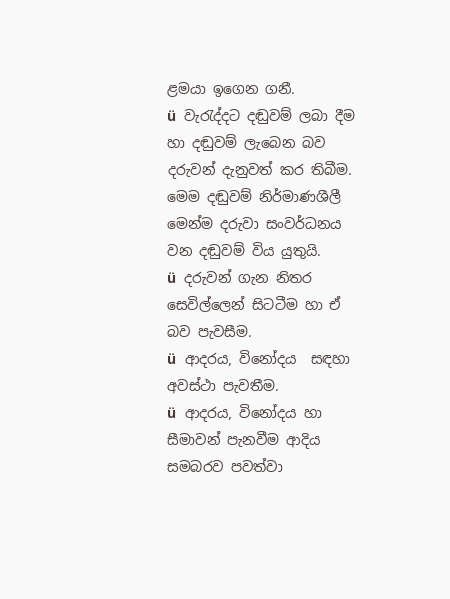ළමයා ඉගෙන ගනී.
ü  වැරැද්දට දඬුවම් ලබා දීම හා දඬුවම් ලැබෙන බව දරුවන් දැනුවත් කර තිබීම. මෙම දඬුවම් නිර්මාණශීලී මෙන්ම දරුවා සංවර්ධනය වන දඬුවම් විය යුතුයි.
ü  දරුවන් ගැන නිතර සෙවිල්ලෙන් සිටටීම හා ඒ බව පැවසීම.
ü  ආදරය, විනෝදය  සඳහා අවස්ථා පැවතීම.
ü  ආදරය, විනෝදය හා සීමාවන් පැනවීම ආදිය සමබරව පවත්වා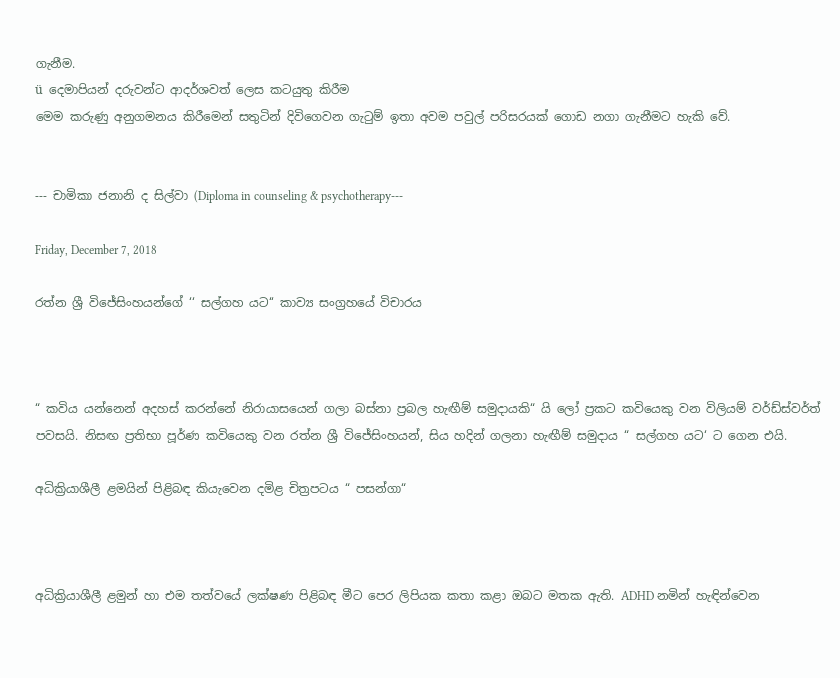ගැනීම.
ü  දෙමාපියන් දරුවන්ට ආදර්ශවත් ලෙස කටයුතු කිරීම
මෙම කරුණු අනුගමනය කිරීමෙන් සතුටින් දිවිගෙවන ගැටුම් ඉතා අවම පවුල් පරිසරයක් ගොඩ නගා ගැනීමට හැකි වේ.


--- චාමිකා ජනානි ද සිල්වා (Diploma in counseling & psychotherapy---

Friday, December 7, 2018

රත්න ශ්‍රී විජේසිංහයන්ගේ ‘‘ සල්ගහ යට‘‘ කාව්‍ය සංග්‍රහයේ විචාරය



“ කවිය යන්නෙන් අදහස් කරන්නේ නිරායාසයෙන් ගලා බස්නා ප්‍රබල හැඟීම් සමුදායකි“ යි ලෝ ප්‍රකට කවියෙකු වන විලියම් වර්ඩ්ස්වර්ත් පවසයි. නිසඟ ප්‍රතිභා පූර්ණ කවියෙකු වන රත්න ශ්‍රී විජේසිංහයන්, සිය හදින් ගලනා හැඟීම් සමුදාය “ සල්ගහ යට‘ ට ගෙන එයි.

අධික්‍රියාශීලී ළමයින් පිළිබඳ කියැවෙන දමිළ චිත්‍රපටය “ පසන්ගා“



අධික්‍රියාශීලී ළමුන් හා එම තත්වයේ ලක්ෂණ පිළිබඳ මීට පෙර ලිපියක කතා කළා ඔබට මතක ඇති. ADHD නමින් හැඳින්වෙන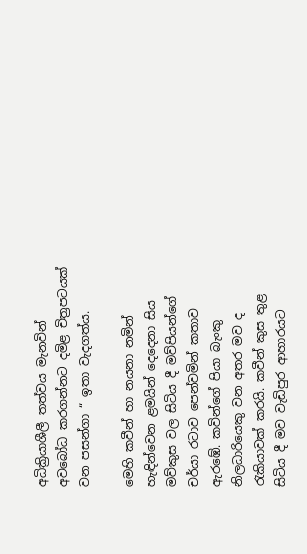අධික්‍රියාශීලී තත්වය මැනවින් අවබෝධ කරගන්නට දමිළ චිත්‍රපටයක් වන පසන්ගා “ ඉතා වැදගත්ය.

මෙහි කවීන් හා නයනා නමින් හැඳින්වෙන ළමයින් දෙදෙනා සිය මව්කුස වල සිටිය දී මව්පියන්ගේ චර්යා රටාව පෙන්වමින් කතාව ඇරඹේ. කවින්ගේ පියා බැංකු නිලධාරියෙකු වන අතර මව ද රැකියාවක් කරයි. කවීන් කුස තුළ සිටිය දී මව වැඩිපුර ආහාරයට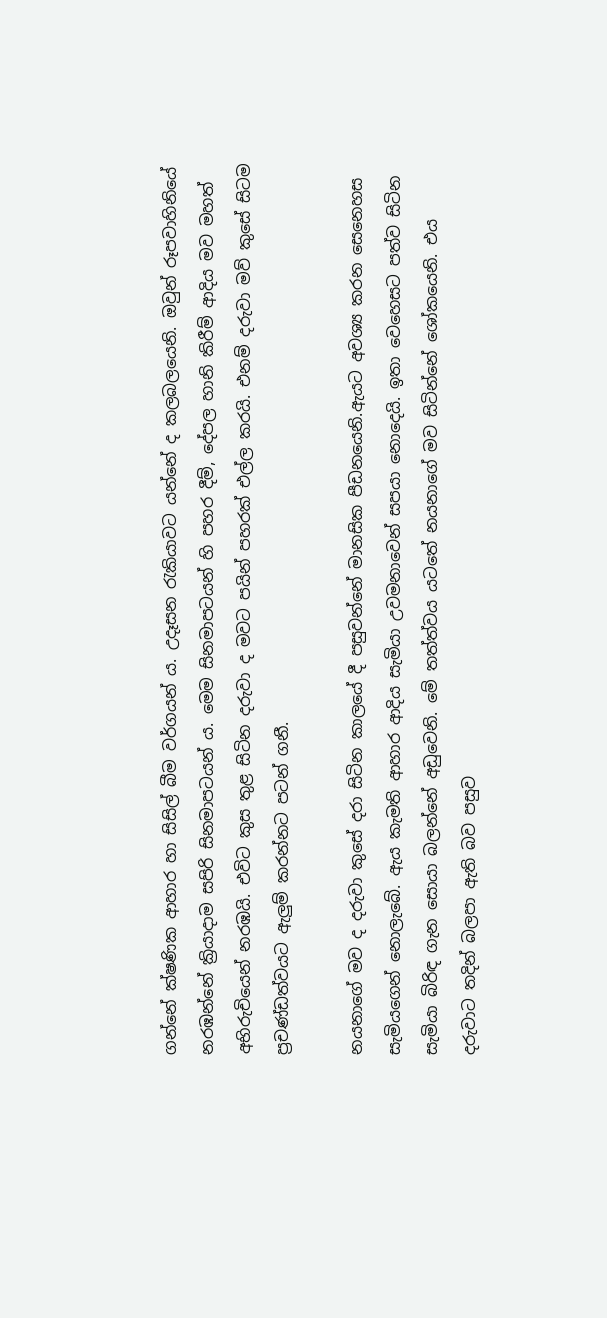ගන්නේ ක්ෂණික ආහාර හා සිසිල් බීම වර්ගයන් ය. උදෑසන රැකියාවට යන්නේ ද කලබලයෙනි. ඔවුන් රූපවාහිනියේ නරඹන්නේ ක්‍රියාදාම සපිරි සිනමාපටයන් ය. මෙම සිනමාපටයන් හි පහර දීම්, දේපල හානි කිරීම් ආදිය මව මහත් අභිරුචියෙන් නරඹයි. එවිට කුස තුළ සිටින දරුවා ද මවට පයින් පහරක් එල්ල කරයි. එනම් දරුවා මව් කුසේ සිටම ප්‍රචණ්ඩත්වයට ඇලුම් කරන්නට පටන් ගනී.

නයනාගේ මව ද දරුවා කුසේ දරා සිටින කාලයේ දී පසුවන්නේ මානසික පීඩනයෙනි.ඇයට අවශ්‍ය කරන සෙනෙහස සැමියගෙන් නොලැබේ. ඇය කැමති ආහාර ආදිය සැමියා උවමනාවෙන් සපයා නොදෙයි. ඉතා වෙහෙසට පත්ව සිටින සැමියා බිරිඳ ගැන සොයා බලන්නේ අඩුවෙනි. මේ තත්ත්වය යටතේ නයනාගේ මව සිටින්නේ ශෝකයෙනි. එය දරුවාට තදින් බලපා ඇති බව පසුව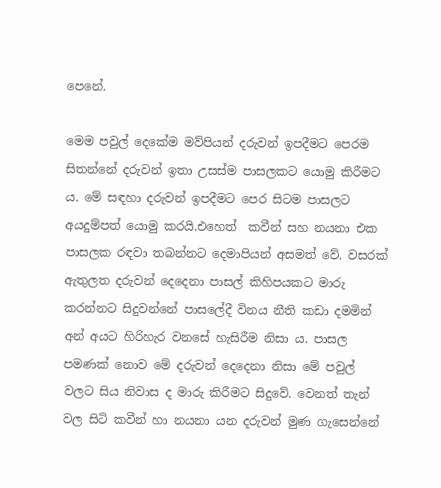පෙනේ.

මෙම පවුල් දෙකේම මව්පියන් දරුවන් ඉපදීමට පෙරම සිතන්නේ දරුවන් ඉතා උසස්ම පාසලකට යොමු කිරීමට ය. මේ සඳහා දරුවන් ඉපදීමට පෙර සිටම පාසලට අයදුම්පත් යොමු කරයි.එහෙත්  කවීන් සහ නයනා එක පාසලක රඳවා තබන්නට දෙමාපියන් අසමත් වේ. වසරක් ඇතුලත දරුවන් දෙදෙනා පාසල් කිහිපයකට මාරු කරන්නට සිදුවන්නේ පාසලේදී විනය නීති කඩා දමමින් අන් අයට හිරිහැර වනසේ හැසිරීම නිසා ය. පාසල පමණක් නොව මේ දරුවන් දෙදෙනා නිසා මේ පවුල් වලට සිය නිවාස ද මාරු කිරීමට සිදුවේ. වෙනත් තැන් වල සිටි කවීන් හා නයනා යන දරුවන් මුණ ගැසෙන්නේ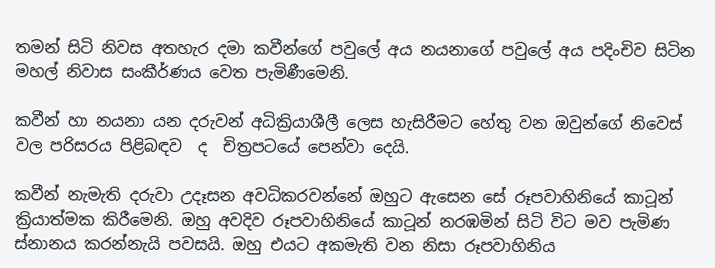තමන් සිටි නිවස අතහැර දමා කවීන්ගේ පවුලේ අය නයනාගේ පවුලේ අය පදිංචිව සිටින මහල් නිවාස සංකීර්ණය වෙත පැමිණීමෙනි.

කවීන් හා නයනා යන දරුවන් අධික්‍රියාශීලී ලෙස හැසිරීමට හේතු වන ඔවුන්ගේ නිවෙස් වල පරිසරය පිළිබඳව  ද  චිත්‍රපටයේ පෙන්වා දෙයි.

කවීන් නැමැති දරුවා උදෑසන අවධිකරවන්නේ ඔහුට ඇසෙන සේ රූපවාහිනියේ කාටූන් ක්‍රියාත්මක කිරීමෙනි. ඔහු අවදිව රූපවාහිනියේ කාටූන් නරඹමින් සිටි විට මව පැමිණ ස්නානය කරන්නැයි පවසයි. ඔහු එයට අකමැති වන නිසා රූපවාහිනිය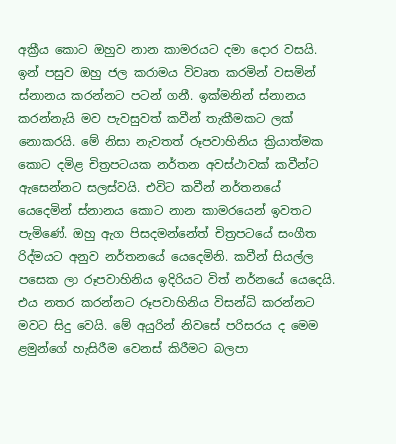අක්‍රීය කොට ඔහුව නාන කාමරයට දමා දොර වසයි. ඉන් පසුව ඔහු ජල කරාමය විවෘත කරමින් වසමින් ස්නානය කරන්නට පටන් ගනී. ඉක්මනින් ස්නානය කරන්නැයි මව පැවසුවත් කවීන් තැකීමකට ලක් නොකරයි. මේ නිසා නැවතත් රූපවාහිනිය ක්‍රියාත්මක කොට දමිළ චිත්‍රපටයක නර්තන අවස්ථාවක් කවීන්ට ඇසෙන්නට සලස්වයි. එවිට කවීන් නර්තනයේ යෙදෙමින් ස්නානය කොට නාන කාමරයෙන් ඉවතට පැමිණේ. ඔහු ඇග පිසදමන්නේත් චිත්‍රපටයේ සංගීත රිද්මයට අනුව නර්තනයේ යෙදෙමිනි. කවීන් සියල්ල පසෙක ලා රූපවාහිනිය ඉදිරියට විත් නර්නයේ යෙදෙයි. එය නතර කරන්නට රූපවාහිනිය විසන්ධි කරන්නට මවට සිදු වෙයි. මේ අයුරින් නිවසේ පරිසරය ද මෙම ළමුන්ගේ හැසිරීම වෙනස් කිරීමට බලපා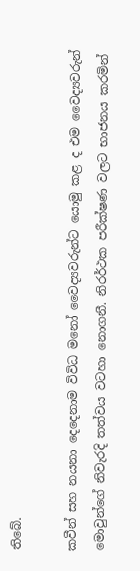තිබේ.

කවීන් සහ නයනා දෙදෙනාම විවිධ මනෝ වෛද්‍යවරුන්ට යොමු කළ ද එම වෛද්‍යවරුන් මොවුන්ගේ නිවැරදි තත්වය වටහා නොගනී. නිරර්ථක පරීක්ෂණ වලට භාජනය කරමින්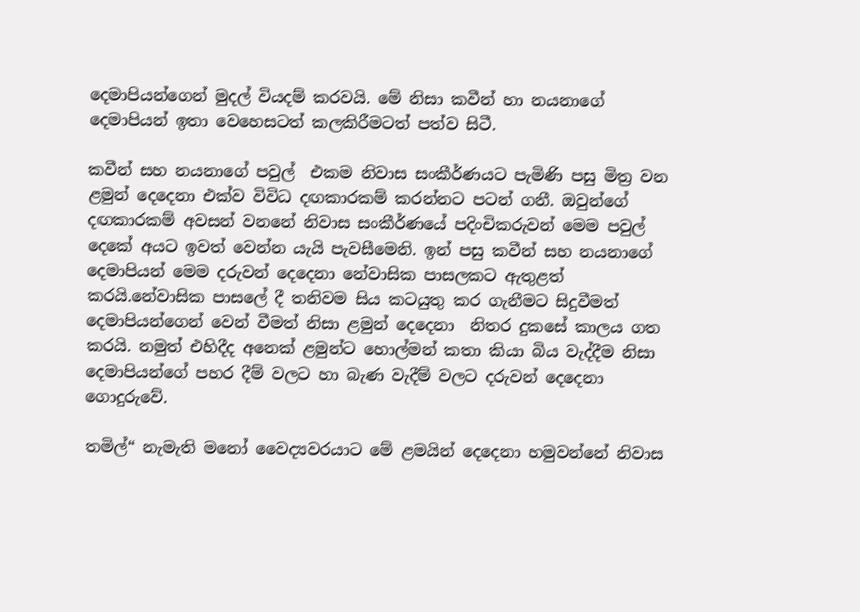දෙමාපියන්ගෙන් මුදල් වියදම් කරවයි. මේ නිසා කවීන් හා නයනාගේ දෙමාපියන් ඉතා වෙහෙසටත් කලකිරීමටත් පත්ව සිටී.

කවීන් සහ නයනාගේ පවුල්  එකම නිවාස සංකීර්ණයට පැමිණි පසු මිත්‍ර වන ළමුන් දෙදෙනා එක්ව විවිධ දඟකාරකම් කරන්නට පටන් ගනී. ඔවුන්ගේ දඟකාරකම් අවසන් වනනේ නිවාස සංකීර්ණයේ පදිංචිකරුවන් මෙම පවුල් දෙකේ අයට ඉවත් වෙන්න යැයි පැවසීමෙනි. ඉන් පසු කවීන් සහ නයනාගේ දෙමාපියන් මෙම දරුවන් දෙදෙනා නේවාසික පාසලකට ඇතුළත් කරයි.නේවාසික පාසලේ දී තනිවම සිය කටයුතු කර ගැනීමට සිදුවීමත් දෙමාපියන්ගෙන් වෙන් වීමත් නිසා ළමුන් දෙදෙනා  නිතර දුකසේ කාලය ගත කරයි. නමුත් එහිදීද අනෙක් ළමුන්ට හොල්මන් කතා කියා බිය වැද්දීම නිසා දෙමාපියන්ගේ පහර දීම් වලට හා බැණ වැදීම් වලට දරුවන් දෙදෙනා ගොදුරුවේ.

තමිල්“ නැමැති මනෝ වෛද්‍යවරයාට මේ ළමයින් දෙදෙනා හමුවන්නේ නිවාස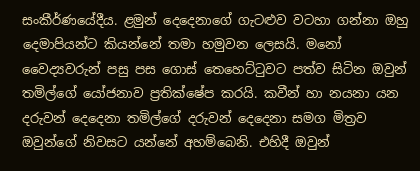සංකීර්ණයේදීය. ළමුන් දෙදෙනාගේ ගැටළුව වටහා ගන්නා ඔහු දෙමාපියන්ට කියන්නේ තමා හමුවන ලෙසයි. මනෝ වෛද්‍යවරුන් පසු පස ගොස් තෙහෙට්ටුවට පත්ව සිටින ඔවුන් තමිල්ගේ යෝජනාව ප්‍රතික්ෂේප කරයි. කවීන් හා නයනා යන දරුවන් දෙදෙනා තමිල්ගේ දරුවන් දෙදෙනා සමග මිත්‍රව ඔවුන්ගේ නිවසට යන්නේ අහම්බෙනි. එහිදී ඔවුන්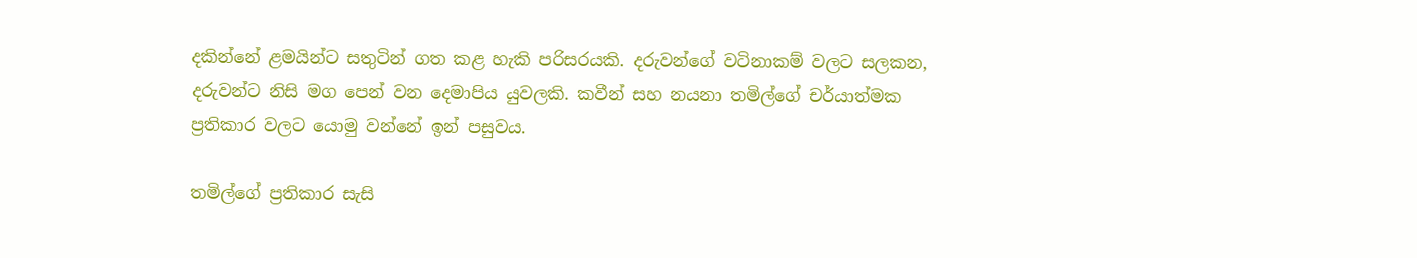දකින්නේ ළමයින්ට සතුටින් ගත කළ හැකි පරිසරයකි. දරුවන්ගේ වටිනාකම් වලට සලකන, දරුවන්ට නිසි මග පෙන් වන දෙමාපිය යුවලකි. කවීන් සහ නයනා තමිල්ගේ චර්යාත්මක ප්‍රතිකාර වලට යොමු වන්නේ ඉන් පසුවය.

තමිල්ගේ ප්‍රතිකාර සැසි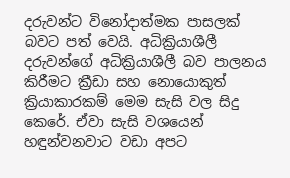දරුවන්ට විනෝදාත්මක පාසලක් බවට පත් වෙයි. අධික්‍රියාශීලී දරුවන්ගේ අධික්‍රියාශීලී බව පාලනය කිරීමට ක්‍රීඩා සහ නොයොකුත් ක්‍රියාකාරකම් මෙම සැසි වල සිදු කෙරේ. ඒවා සැසි වශයෙන් හඳුන්වනවාට වඩා අපට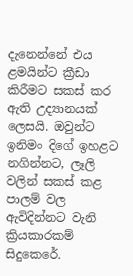දැනෙන්නේ එය ළමයින්ට ක්‍රීඩා කිරීමට සකස් කර ඇති උද්‍යානයක් ලෙසයි. ඔවුන්ට ඉනිමං දිගේ ඉහළට නගින්නට, ලෑලි වලින් සකස් කළ පාලම් වල ඇවිදින්නට වැනි ක්‍රියකාරකම් සිදුකෙරේ.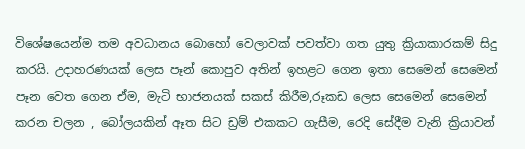විශේෂයෙන්ම තම අවධානය බොහෝ වෙලාවක් පවත්වා ගත යුතු ක්‍රියාකාරකම් සිදු කරයි. උදාහරණයක් ලෙස පෑන් කොපුව අතින් ඉහළට ගෙන ඉතා සෙමෙන් සෙමෙන් පෑන වෙත ගෙන ඒම, මැටි භාජනයක් සකස් කිරීම,රූකඩ ලෙස සෙමෙන් සෙමෙන් කරන චලන , බෝලයකින් ඈත සිට ඩ්‍රම් එකකට ගැසීම, රෙදි සේදීම වැනි ක්‍රියාවන්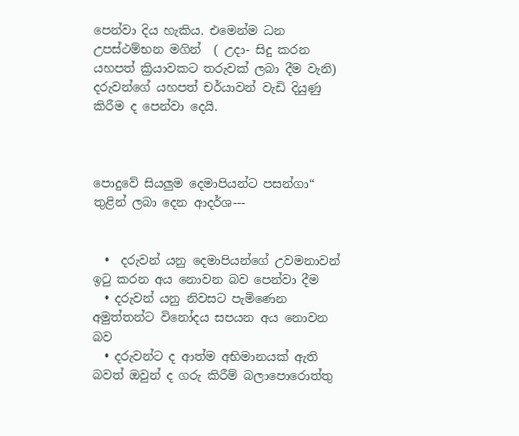පෙන්වා දිය හැකිය. එමෙන්ම ධන උපස්ථම්භන මගින්  ( උදා- සිදු කරන යහපත් ක්‍රියාවකට තරුවක් ලබා දීම වැනි) දරුවන්ගේ යහපත් චර්යාවන් වැඩි දියුණු කිරීම ද පෙන්වා දෙයි.



පොදුවේ සියලුම දෙමාපියන්ට පසන්ගා“ තුළින් ලබා දෙන ආදර්ශ---


  •  දරුවන් යනු දෙමාපියන්ගේ උවමනාවන් ඉටු කරන අය නොවන බව පෙන්වා දීම
  • දරුවන් යනු නිවසට පැමිණෙන අමුත්තන්ට විනෝදය සපයන අය නොවන බව
  • දරුවන්ට ද ආත්ම අභිමානයක් ඇති බවත් ඔවුන් ද ගරු කිරීම් බලාපොරොත්තු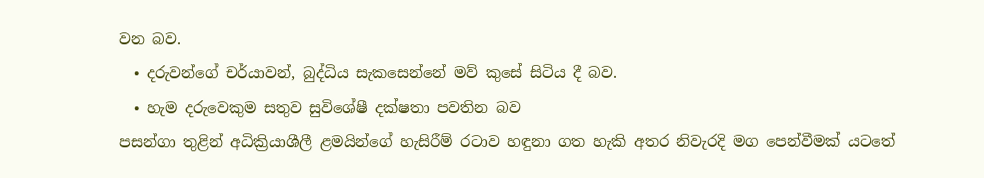වන බව.
  • දරුවන්ගේ චර්යාවන්, බුද්ධිය සැකසෙන්නේ මව් කුසේ සිටිය දී බව.
  • හැම දරුවෙකුම සතුව සුවිශේෂී දක්ෂතා පවතින බව
පසන්ගා තුළින් අධික්‍රියාශීලී ළමයින්ගේ හැසිරීම් රටාව හඳුනා ගත හැකි අතර නිවැරදි මග පෙන්වීමක් යටතේ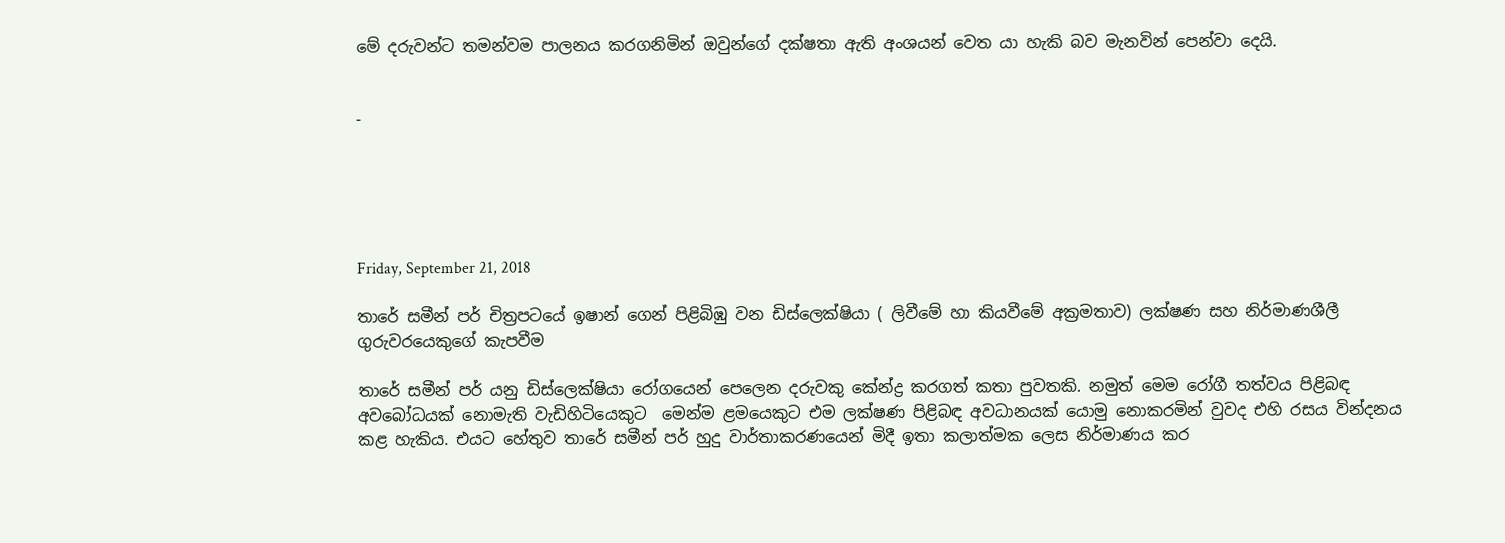මේ දරුවන්ට තමන්වම පාලනය කරගනිමින් ඔවුන්ගේ දක්ෂතා ඇති අංශයන් වෙත යා හැකි බව මැනවින් පෙන්වා දෙයි.


-





Friday, September 21, 2018

තාරේ සමීන් පර් චිත්‍රපටයේ ඉෂාන් ගෙන් පිළිබිඹු වන ඩිස්ලෙක්ෂියා ( ලිවීමේ හා කියවීමේ අක්‍රමතාව) ලක්ෂණ සහ නිර්මාණශීලී ගුරුවරයෙකුගේ කැපවීම

තාරේ සමීන් පර් යනු ඩිස්ලෙක්ෂියා රෝගයෙන් පෙලෙන දරුවකු කේන්ද්‍ර කරගත් කතා පුවතකි. නමුත් මෙම රෝගී තත්වය පිළිබඳ අවබෝධයක් නොමැති වැඩිහිටියෙකුට  මෙන්ම ළමයෙකුට එම ලක්ෂණ පිළිබඳ අවධානයක් යොමු නොකරමින් වුවද එහි රසය වින්දනය කළ හැකිය. එයට හේතුව තාරේ සමීන් පර් හුදු වාර්තාකරණයෙන් මිදී ඉතා කලාත්මක ලෙස නිර්මාණය කර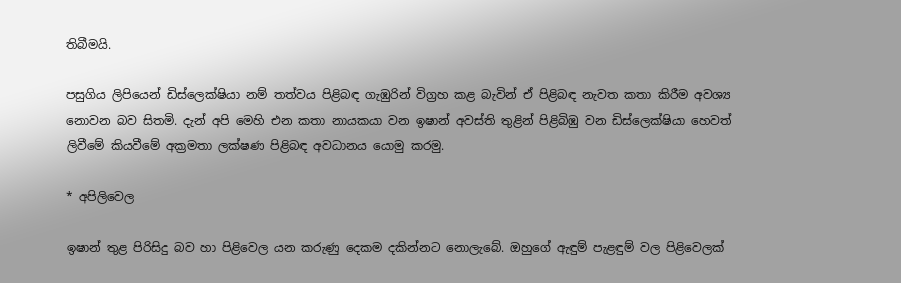තිබීමයි.

පසුගිය ලිපියෙන් ඩිස්ලෙක්ෂියා නම් තත්වය පිළිබඳ ගැඹුරින් විග්‍රහ කළ බැවින් ඒ පිළිබඳ නැවත කතා කිරීම අවශ්‍ය නොවන බව සිතමි. දැන් අපි මෙහි එන කතා නායකයා වන ඉෂාන් අවස්ති තුළින් පිළිබිඹු වන ඩිස්ලෙක්ෂියා හෙවත් ලිවීමේ කියවීමේ අක්‍රමතා ලක්ෂණ පිළිබඳ අවධානය යොමු කරමු.

* අපිලිවෙල

ඉෂාන් තුළ පිරිසිදු බව හා පිළිවෙල යන කරුණු දෙකම දකින්නට නොලැබේ. ඔහුගේ ඇඳුම් පැළඳුම් වල පිළිවෙලක්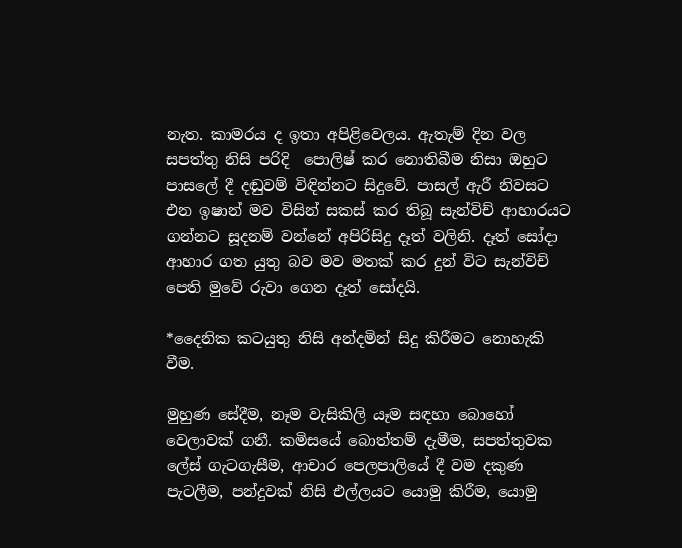නැත. කාමරය ද ඉතා අපිළිවෙලය. ඇතැම් දින වල සපත්තු නිසි පරිදි  පොලිෂ් කර නොතිබීම නිසා ඔහුට පාසලේ දී දඬුවම් විඳින්නට සිදුවේ. පාසල් ඇරී නිවසට එන ඉෂාන් මව විසින් සකස් කර තිබූ සැන්විච් ආහාරයට ගන්නට සූදනම් වන්නේ අපිරිසිදු දෑත් වලිනි. දෑත් සෝදා ආහාර ගත යුතු බව මව මතක් කර දුන් විට සැන්විච් පෙති මුවේ රුවා ගෙන දෑත් සෝදයි.

*දෛනික කටයුතු නිසි අන්දමින් සිදු කිරීමට නොහැකි වීම.

මුහුණ සේදීම, නෑම වැසිකිලි යෑම සඳහා බොහෝ වෙලාවක් ගනී. කමිසයේ බොත්තම් දැමීම, සපත්තුවක ලේස් ගැටගැසීම, ආචාර පෙලපාලියේ දී වම දකුණ පැටලීම, පන්දුවක් නිසි එල්ලයට යොමු කිරීම, යොමු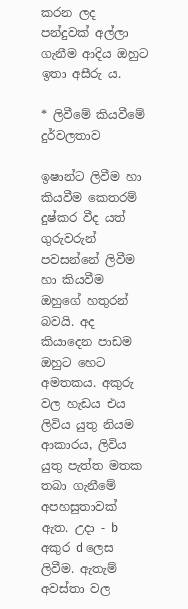කරන ලද පන්දුවක් අල්ලා ගැනීම ආදිය ඔහුට ඉතා අසීරු ය.

* ලිවීමේ කියවීමේ දුර්වලතාව

ඉෂාන්ට ලිවීම හා කියවීම කෙතරම් දුෂ්කර වීද යත් ගුරුවරුන් පවසන්නේ ලිවීම හා කියවීම ඔහුගේ හතුරන් බවයි. අද කියාදෙන පාඩම ඔහුට හෙට අමතකය. අකුරු වල හැඩය එය ලිවිය යුතු නියම ආකාරය, ලිවිය යුතු පැත්ත මතක තබා ගැනීමේ අපහසුතාවක් ඇත. උදා - b අකුර d ලෙස ලිවීම. ඇතැම් අවස්තා වල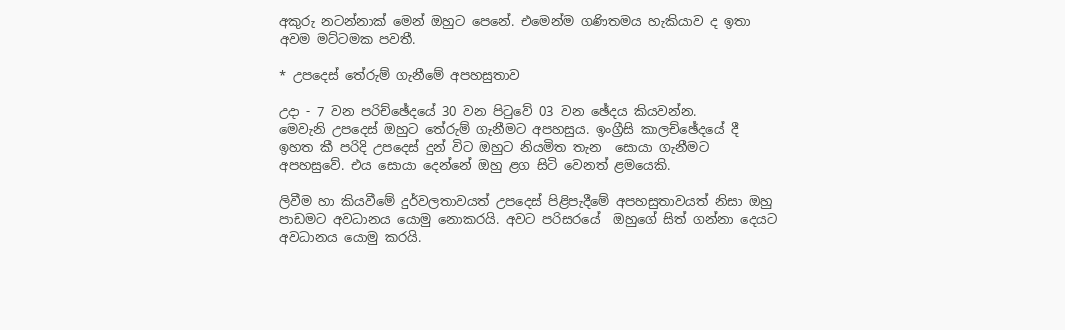අකුරු නටන්නාක් මෙන් ඔහුට පෙනේ. එමෙන්ම ගණිතමය හැකියාව ද ඉතා අවම මට්ටමක පවතී.

* උපදෙස් තේරුම් ගැනීමේ අපහසුතාව

උදා - 7 වන පරිච්ඡේදයේ 30 වන පිටුවේ 03 වන ඡේදය කියවන්න.
මෙවැනි උපදෙස් ඔහුට තේරුම් ගැනීමට අපහසුය. ඉංග්‍රීසි කාලච්ඡේදයේ දී ඉහත කී පරිදි උපදෙස් දුන් විට ඔහුට නියමිත තැන  සොයා ගැනීමට අපහසුවේ. එය සොයා දෙන්නේ ඔහු ළග සිටි වෙනත් ළමයෙකි.

ලිවීම හා කියවීමේ දුර්වලතාවයත් උපදෙස් පිළිපැදීමේ අපහසුතාවයත් නිසා ඔහු පාඩමට අවධානය යොමු නොකරයි. අවට පරිසරයේ  ඔහුගේ සිත් ගන්නා දෙයට අවධානය යොමු කරයි.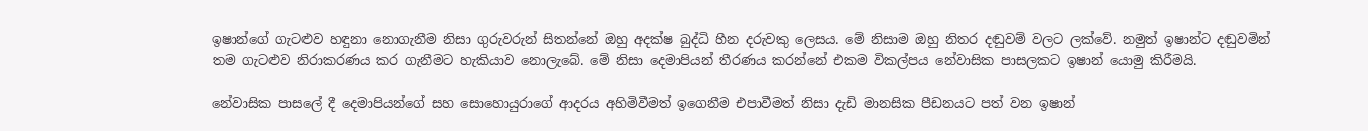ඉෂාන්ගේ ගැටළුව හඳුනා නොගැනීම නිසා ගුරුවරුන් සිතන්නේ ඔහු අදක්ෂ බුද්ධි හීන දරුවකු ලෙසය. මේ නිසාම ඔහු නිතර දඬුවම් වලට ලක්වේ. නමුත් ඉෂාන්ට දඬුවමින් තම ගැටළුව නිරාකරණය කර ගැනීමට හැකියාව නොලැබේ. මේ නිසා දෙමාපියන් තීරණය කරන්නේ එකම විකල්පය නේවාසික පාසලකට ඉෂාන් යොමු කිරීමයි.

නේවාසික පාසලේ දී දෙමාපියන්ගේ සහ සොහොයුරාගේ ආදරය අහිමිවීමත් ඉගෙනීම එපාවීමත් නිසා දැඩි මානසික පීඩනයට පත් වන ඉෂාන්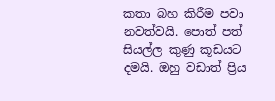කතා බහ කිරීම පවා නවත්වයි. පොත් පත් සියල්ල කුණු කූඩයට දමයි. ඔහු වඩාත් ප්‍රිය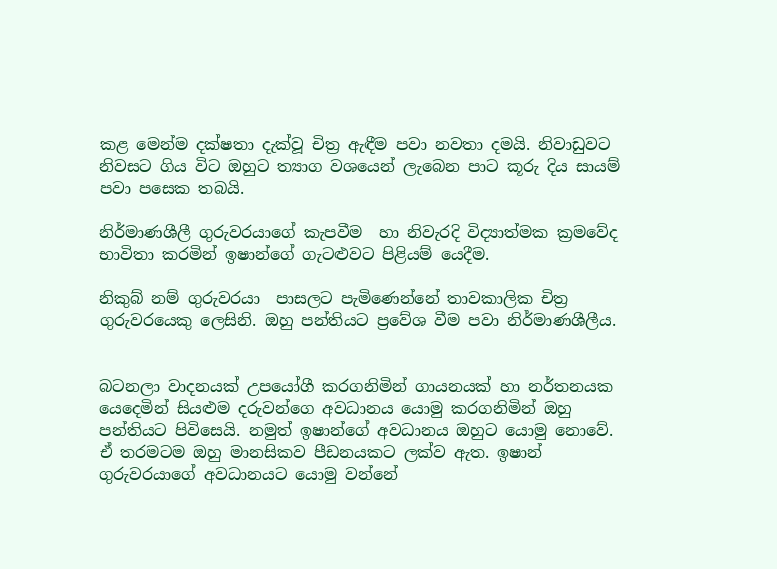කළ මෙන්ම දක්ෂතා දැක්වූ චිත්‍ර ඇඳීම පවා නවතා දමයි. නිවාඩුවට නිවසට ගිය විට ඔහුට ත්‍යාග වශයෙන් ලැබෙන පාට කූරු දිය සායම් පවා පසෙක තබයි.

නිර්මාණශීලී ගුරුවරයාගේ කැපවීම  හා නිවැරදි විද්‍යාත්මක ක්‍රමවේද භාවිතා කරමින් ඉෂාන්ගේ ගැටළුවට පිළියම් යෙදීම.

නිකුබ් නම් ගුරුවරයා  පාසලට පැමිණෙන්නේ තාවකාලික චිත්‍ර ගුරුවරයෙකු ලෙසිනි. ඔහු පන්තියට ප්‍රවේශ වීම පවා නිර්මාණශීලීය.


බටනලා වාදනයක් උපයෝගී කරගනිමින් ගායනයක් හා නර්තනයක යෙදෙමින් සියළුම දරුවන්ගෙ අවධානය යොමු කරගනිමින් ඔහු පන්තියට පිවිසෙයි. නමුත් ඉෂාන්ගේ අවධානය ඔහුට යොමු නොවේ. ඒ තරමටම ඔහු මානසිකව පීඩනයකට ලක්ව ඇත. ඉෂාන් ගුරුවරයාගේ අවධානයට යොමු වන්නේ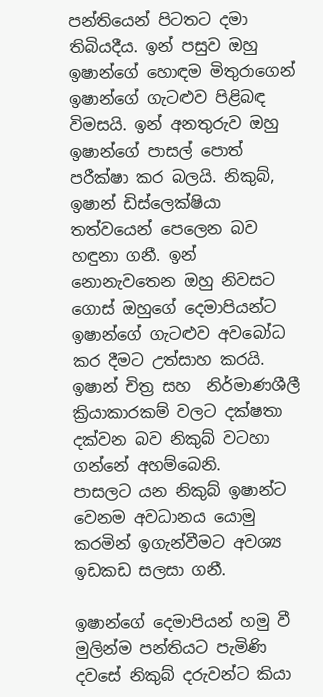පන්තියෙන් පිටතට දමා තිබියදීය. ඉන් පසුව ඔහු ඉෂාන්ගේ හොඳම මිතුරාගෙන් ඉෂාන්ගේ ගැටළුව පිළිබඳ විමසයි. ඉන් අනතුරුව ඔහු ඉෂාන්ගේ පාසල් පොත් පරීක්ෂා කර බලයි. නිකුබ්, ඉෂාන් ඩිස්ලෙක්ෂියා තත්වයෙන් පෙලෙන බව හඳුනා ගනී. ඉන් නොනැවතෙන ඔහු නිවසට ගොස් ඔහුගේ දෙමාපියන්ට ඉෂාන්ගේ ගැටළුව අවබෝධ කර දීමට උත්සාහ කරයි. ඉෂාන් චිත්‍ර සහ  නිර්මාණශීලී ක්‍රියාකාරකම් වලට දක්ෂතා දක්වන බව නිකුබ් වටහා ගන්නේ අහම්බෙනි.
පාසලට යන නිකුබ් ඉෂාන්ට වෙනම අවධානය යොමු කරමින් ඉගැන්වීමට අවශ්‍ය ඉඩකඩ සලසා ගනී.

ඉෂාන්ගේ දෙමාපියන් හමු වී මුලින්ම පන්තියට පැමිණි දවසේ නිකුබ් දරුවන්ට කියා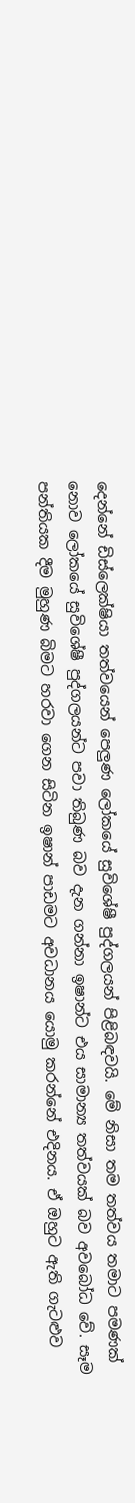දෙන්නේ ඩිස්ලෙක්ෂියා තත්වයෙන් පෙලුණ ලෝකයේ සුවිශේෂී පුද්ගලයන් පිළිබඳවයි. මේ නිසා තම තත්වය තමාට පමණක් නොව ලෝකයේ සුවිශේෂී පුද්ගලයන්ට පවා තිබුණ බව දැන ගන්නා ඉෂාන්ට එය සාමාන්‍ය තත්වයක් බව අවබෝධ වේ. සෑම පන්තියක දීම මුහුණ බිමට හරවා ගෙන සිටින ඉෂාන් පාඩමට අවධානය යොමු කරන්නේ එදිනය. ඒ ඔහුට ඇති ගැටළුව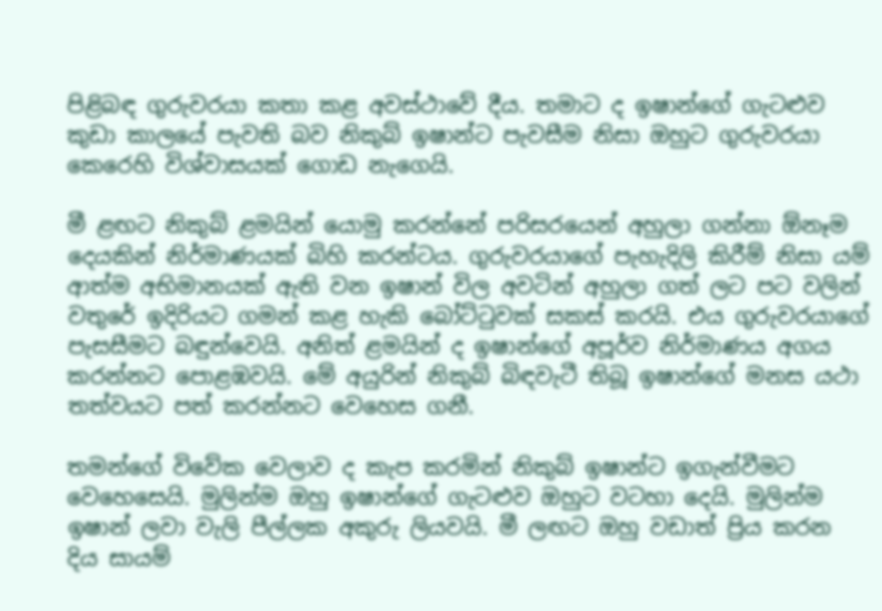පිළිබඳ ගුරුවරයා කතා කළ අවස්ථාවේ දීය. තමාට ද ඉෂාන්ගේ ගැටළුව කුඩා කාලයේ පැවති බව නිකුබ් ඉෂාන්ට පැවසීම නිසා ඔහුට ගුරුවරයා කෙරෙහි විශ්වාසයක් ගොඩ නැගෙයි.

මී ළඟට නිකුබ් ළමයින් යොමු කරන්නේ පරිසරයෙන් අහුලා ගන්නා ඕනෑම දෙයකින් නිර්මාණයක් බිහි කරන්ටය. ගුරුවරයාගේ පැහැදිලි කිරීම් නිසා යම් ආත්ම අභිමානයක් ඇති වන ඉෂාන් විල අවටින් අහුලා ගත් ලට පට වලින් වතුරේ ඉදිරියට ගමන් කළ හැකි බෝට්ටුවක් සකස් කරයි. එය ගුරුවරයාගේ පැසසීමට බඳුන්වෙයි. අනිත් ළමයින් ද ඉෂාන්ගේ අපූර්ව නිර්මාණය අගය කරන්නට පොළඹවයි. මේ අයුරින් නිකුබ් බිඳවැටී තිබූ ඉෂාන්ගේ මනස යථා තත්වයට පත් කරන්නට වෙහෙස ගනී.

තමන්ගේ විවේක වෙලාව ද කැප කරමින් නිකුබ් ඉෂාන්ට ඉගැන්වීමට වෙහෙසෙයි. මුලින්ම ඔහු ඉෂාන්ගේ ගැටළුව ඔහුට වටහා දෙයි. මුලින්ම ඉෂාන් ලවා වැලි පීල්ලක අකුරු ලියවයි. මී ලඟට ඔහු වඩාත් ප්‍රිය කරන දිය සායම්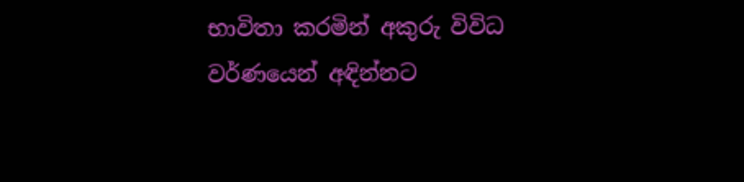භාවිතා කරමින් අකුරු විවිධ වර්ණයෙන් අඳින්නට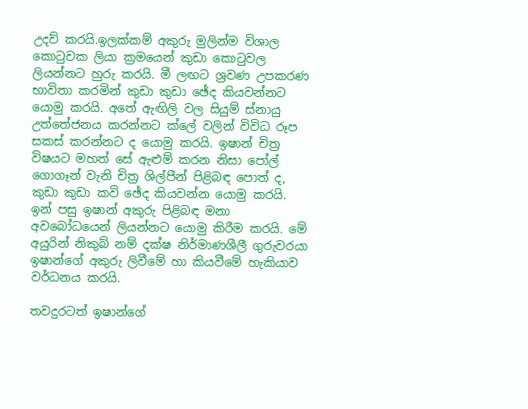උදව් කරයි.ඉලක්කම් අකුරු මුලින්ම විශාල කොටුවක ලියා ක්‍රමයෙන් කුඩා කොටුවල ලියන්නට හුරු කරයි. මී ලඟට ශ්‍රවණ උපකරණ භාවිතා කරමින් කුඩා කුඩා ඡේද කියවන්නට යොමු කරයි. අතේ ඇඟිලි වල සියුම් ස්නායු උත්තේජනය කරන්නට ක්ලේ වලින් විවිධ රූප සකස් කරන්නට ද යොමු කරයි. ඉෂාන් චිත්‍ර විෂයට මහත් සේ ඇළුම් කරන නිසා පෝල් ගොගෑන් වැනි චිත්‍ර ශිල්පීන් පිළිබඳ පොත් ද, කුඩා කුඩා කවි ඡේද කියවන්න යොමු කරයි. ඉන් පසු ඉෂාන් අකුරු පිළිබඳ මනා අවබෝධයෙන් ලියන්නට යොමු කිරීම කරයි. මේ අයුරින් නිකුබ් නම් දක්ෂ නිර්මාණශීලී ගුරුවරයා ඉෂාන්ගේ අකුරු ලිවීමේ හා කියවීමේ හැකියාව වර්ධනය කරයි.

තවදුරටත් ඉෂාන්ගේ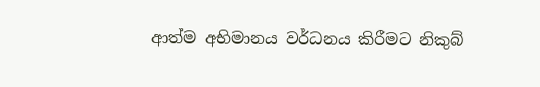ආත්ම අභිමානය වර්ධනය කිරීමට නිකුබ්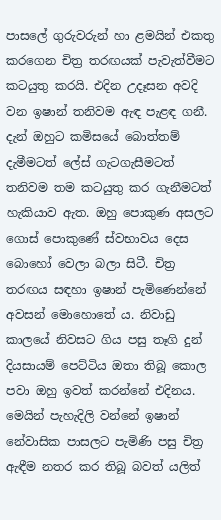පාසලේ ගුරුවරුන් හා ළමයින් එකතු කරගෙන චිත්‍ර තරඟයක් පැවැත්වීමට කටයුතු කරයි. එදින උදෑසන අවදි වන ඉෂාන් තනිවම ඇඳ පැළඳ ගනී. දැන් ඔහුට කමිසයේ බොත්තම් දැමීමටත් ලේස් ගැටගැසීමටත් තනිවම තම කටයුතු කර ගැනීමටත් හැකියාව ඇත. ඔහු පොකුණ අසලට ගොස් පොකුණේ ස්වභාවය දෙස බොහෝ වෙලා බලා සිටී. චිත්‍ර තරඟය සඳහා ඉෂාන් පැමිණෙන්නේ අවසන් මොහොතේ ය. නිවාඩු කාලයේ නිවසට ගිය පසු තෑගි දුන් දියසායම් පෙට්ටිය ඔතා තිබූ කොල පවා ඔහු ඉවත් කරන්නේ එදිනය. මෙයින් පැහැදිලි වන්නේ ඉෂාන් නේවාසික පාසලට පැමිණි පසු චිත්‍ර ඇඳීම නතර කර තිබූ බවත් යලිත්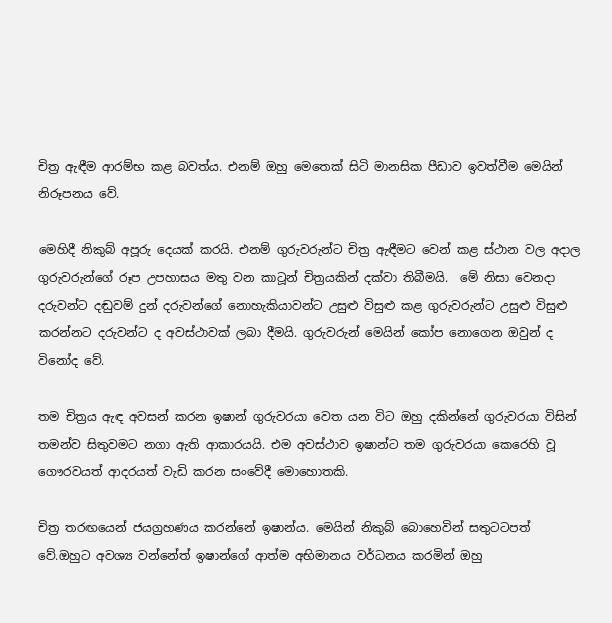චිත්‍ර ඇඳීම ආරම්භ කළ බවත්ය. එනම් ඔහු මෙතෙක් සිටි මානසික පීඩාව ඉවත්වීම මෙයින් නිරූපනය වේ.

මෙහිදී නිකුබ් අපූරු දෙයක් කරයි. එනම් ගුරුවරුන්ට චිත්‍ර ඇඳීමට වෙන් කළ ස්ථාන වල අදාල ගුරුවරුන්ගේ රූප උපහාසය මතු වන කාටූන් චිත්‍රයකින් දක්වා තිබීමයි.  මේ නිසා වෙනදා දරුවන්ට දඬුවම් දුන් දරුවන්ගේ නොහැකියාවන්ට උසුළු විසුළු කළ ගුරුවරුන්ට උසුළු විසුළු කරන්නට දරුවන්ට ද අවස්ථාවක් ලබා දීමයි. ගුරුවරුන් මෙයින් කෝප නොගෙන ඔවුන් ද විනෝද වේ.

තම චිත්‍රය ඇඳ අවසන් කරන ඉෂාන් ගුරුවරයා වෙත යන විට ඔහු දකින්නේ ගුරුවරයා විසින් තමන්ව සිතුවමට නගා ඇති ආකාරයයි. එම අවස්ථාව ඉෂාන්ට තම ගුරුවරයා කෙරෙහි වූ ගෞරවයත් ආදරයත් වැඩි කරන සංවේදී මොහොතකි.

චිත්‍ර තරඟයෙන් ජයග්‍රහණය කරන්නේ ඉෂාන්ය. මෙයින් නිකුබ් බොහෙවින් සතුටටපත් වේ.ඔහුට අවශ්‍ය වන්නේත් ඉෂාන්ගේ ආත්ම අභිමානය වර්ධනය කරමින් ඔහු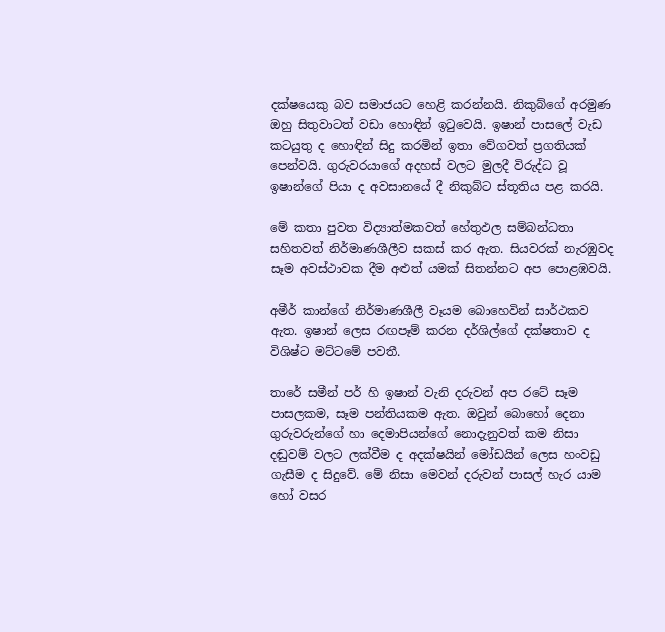දක්ෂයෙකු බව සමාජයට හෙළි කරන්නයි. නිකුබ්ගේ අරමුණ ඔහු සිතුවාටත් වඩා හොඳින් ඉටුවෙයි. ඉෂාන් පාසලේ වැඩ කටයුතු ද හොඳින් සිදු කරමින් ඉතා වේගවත් ප්‍රගතියක් පෙන්වයි. ගුරුවරයාගේ අදහස් වලට මුලදී විරුද්ධ වූ ඉෂාන්ගේ පියා ද අවසානයේ දී නිකුබ්ට ස්තූතිය පළ කරයි.

මේ කතා පුවත විද්‍යාත්මකවත් හේතුඵල සම්බන්ධතා සහිතවත් නිර්මාණශීලීව සකස් කර ඇත. සියවරක් නැරඹුවද සෑම අවස්ථාවක දීම අළුත් යමක් සිතන්නට අප පොළඹවයි.

අමීර් කාන්ගේ නිර්මාණශීලී වෑයම බොහෙවින් සාර්ථකව ඇත. ඉෂාන් ලෙස රඟපෑම් කරන දර්ශිල්ගේ දක්ෂතාව ද විශිෂ්ට මට්ටමේ පවතී.

තාරේ සමීන් පර් හි ඉෂාන් වැනි දරුවන් අප රටේ සෑම පාසලකම, සෑම පන්තියකම ඇත. ඔවුන් බොහෝ දෙනා ගුරුවරුන්ගේ හා දෙමාපියන්ගේ නොදැනුවත් කම නිසා දඬුවම් වලට ලක්වීම ද අදක්ෂයින් මෝඩයින් ලෙස හංවඩු ගැසීම ද සිදුවේ. මේ නිසා මෙවන් දරුවන් පාසල් හැර යාම හෝ වසර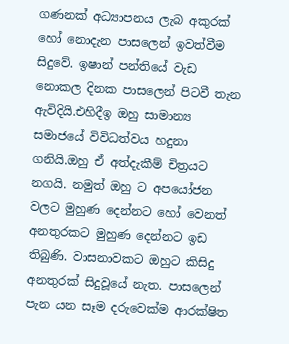ගණනක් අධ්‍යාපනය ලැබ අකුරක් හෝ නොදැන පාසලෙන් ඉවත්වීම සිදුවේ. ඉෂාන් පන්තියේ වැඩ නොකල දිනක පාසලෙන් පිටවී තැන ඇවිදියි.එහිදීඉ ඔහු සාමාන්‍ය සමාජයේ විවිධත්වය හදුනා ගනියි.ඔහු ඒ අත්දැකීම් චිත්‍රයට නගයි. නමුත් ඔහු ට අපයෝජන වලට මුහුණ දෙන්නට හෝ වෙනත් අනතුරකට මුහුණ දෙන්නට ඉඩ තිබුණි. වාසනාවකට ඔහුට කිසිදු අනතුරක් සිදුවූයේ නැත. පාසලෙන් පැන යන සෑම දරුවෙක්ම ආරක්ෂිත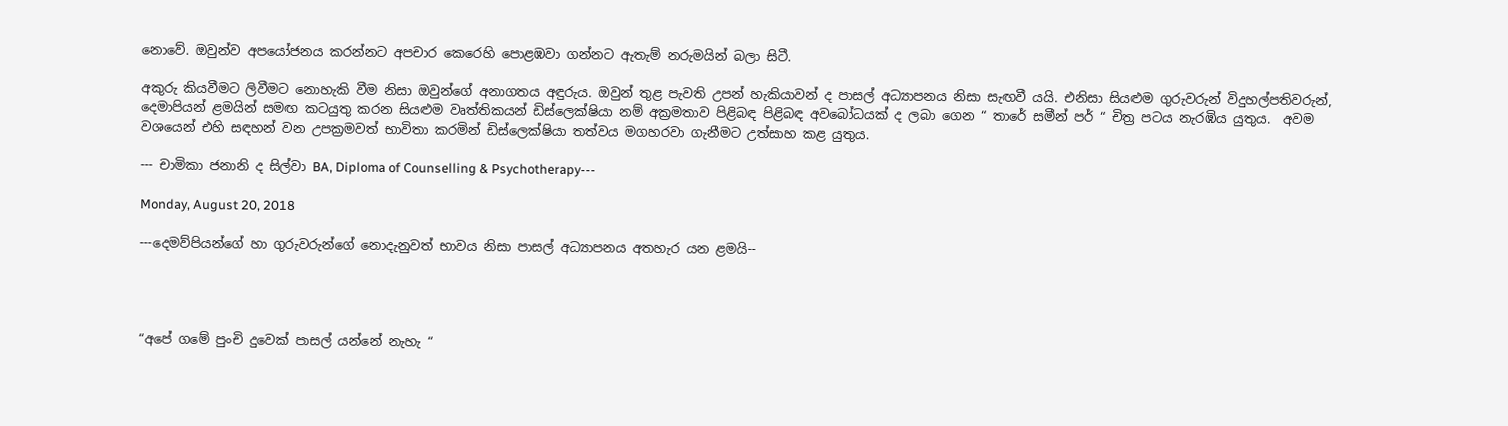නොවේ. ඔවුන්ව අපයෝජනය කරන්නට අපචාර කෙරෙහි පොළඹවා ගන්නට ඇතැම් නරුමයින් බලා සිටී.

අකුරු කියවීමට ලිවීමට නොහැකි වීම නිසා ඔවුන්ගේ අනාගතය අඳුරුය. ඔවුන් තුළ පැවති උපන් හැකියාවන් ද පාසල් අධ්‍යාපනය නිසා සැඟවී යයි. එනිසා සියළුම ගුරුවරුන් විදුහල්පතිවරුන්, දෙමාපියන් ළමයින් සමඟ කටයුතු කරන සියළුම වෘත්තිකයන් ඩිස්ලෙක්ෂියා නම් අක්‍රමතාව පිළිබඳ පිළිබඳ අවබෝධයක් ද ලබා ගෙන “ තාරේ සමීන් පර් “ චිත්‍ර පටය නැරඹිය යුතුය.  අවම වශයෙන් එහි සඳහන් වන උපක්‍රමවත් භාවිතා කරමින් ඩිස්ලෙක්ෂියා තත්වය මගහරවා ගැනීමට උත්සාහ කළ යුතුය.

--- චාමිකා ජනානි ද සිල්වා BA, Diploma of Counselling & Psychotherapy---

Monday, August 20, 2018

---දෙමව්පියන්ගේ හා ගුරුවරුන්ගේ නොදැනුවත් භාවය නිසා පාසල් අධ්‍යාපනය අතහැර යන ළමයි--




“අපේ ගමේ පුංචි දුවෙක් පාසල් යන්නේ නැහැ “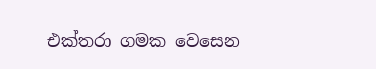එක්තරා ගමක වෙසෙන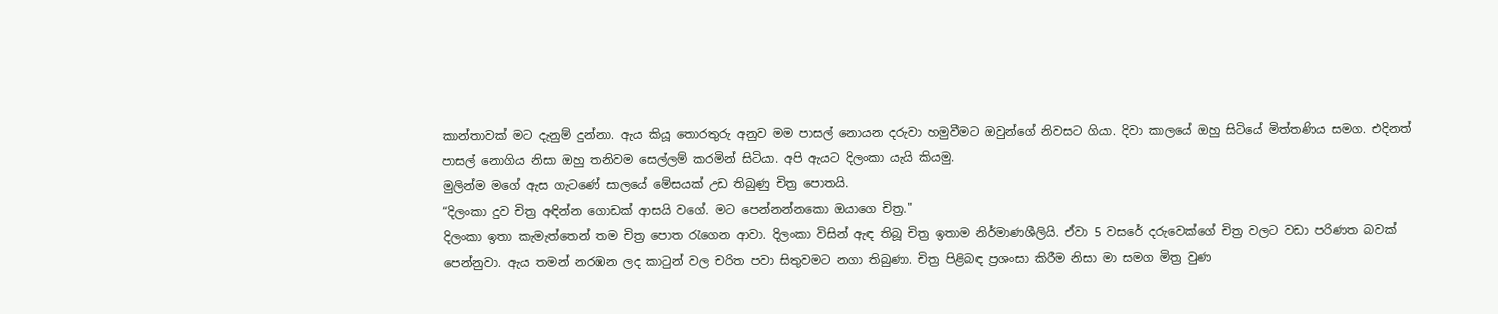කාන්තාවක් මට දැනුම් දුන්නා. ඇය කියූ තොරතුරු අනුව මම පාසල් නොයන දරුවා හමුවීමට ඔවුන්ගේ නිවසට ගියා. දිවා කාලයේ ඔහු සිටියේ මිත්තණිය සමග. එදිනත් පාසල් නොගිය නිසා ඔහු තනිවම සෙල්ලම් කරමින් සිටියා. අපි ඇයට දිලංකා යැයි කියමු.
මුලින්ම මගේ ඇස ගැටණේ සාලයේ මේසයක් උඩ තිබුණු චිත්‍ර පොතයි.
“දිලංකා දුව චිත්‍ර අඳින්න ගොඩක් ආසයි වගේ. මට පෙන්නන්නකො ඔයාගෙ චිත්‍ර."
දිලංකා ඉතා කැමැත්තෙන් තම චිත්‍ර පොත රැගෙන ආවා. දිලංකා විසින් ඇඳ තිබූ චිත්‍ර ඉතාම නිර්මාණශීලියි. ඒවා 5 වසරේ දරුවෙක්ගේ චිත්‍ර වලට වඩා පරිණත බවක් පෙන්නුවා. ඇය තමන් නරඹන ලද කාටුන් වල චරිත පවා සිතුවමට නගා තිබුණා. චිත්‍ර පිළිබඳ ප්‍රශංසා කිරීම නිසා මා සමග මිත්‍ර වුණ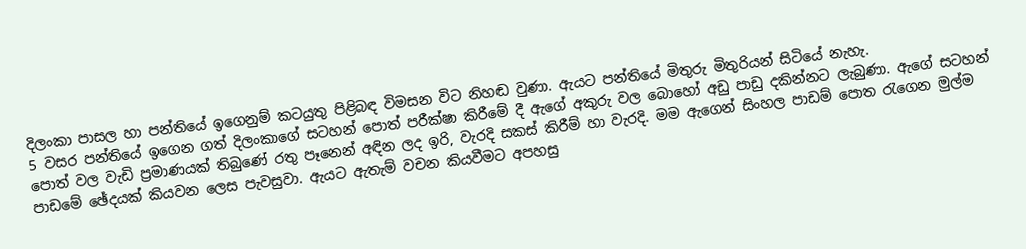දිලංකා පාසල හා පන්තියේ ඉගෙනුම් කටයුතු පිළිබඳ විමසන විට නිහඬ වුණා. ඇයට පන්තියේ මිතුරු මිතුරියන් සිටියේ නැහැ.
5 වසර පන්තියේ ඉගෙන ගත් දිලංකාගේ සටහන් පොත් පරීක්ෂා කිරීමේ දී ඇගේ අකුරු වල බොහෝ අඩු පාඩු දකින්නට ලැබුණා. ඇගේ සටහන් පොත් වල වැඩි ප්‍රමාණයක් තිබුණේ රතු පෑනෙන් අඳින ලද ඉරි, වැරදි සකස් කිරීම් හා වැරදි. මම ඇගෙන් සිංහල පාඩම් පොත රැගෙන මුල්ම පාඩමේ ඡේදයක් කියවන ලෙස පැවසුවා. ඇයට ඇතැම් වචන කියවීමට අපහසු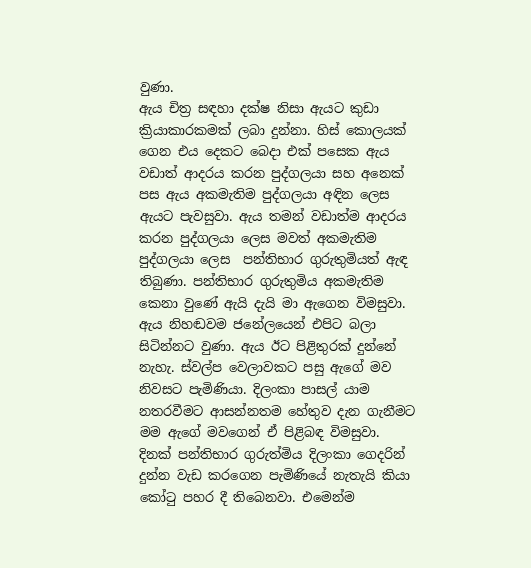වුණා.
ඇය චිත්‍ර සඳහා දක්ෂ නිසා ඇයට කුඩා ක්‍රියාකාරකමක් ලබා දුන්නා. හිස් කොලයක් ගෙන එය දෙකට බෙදා එක් පසෙක ඇය වඩාත් ආදරය කරන පුද්ගලයා සහ අනෙක් පස ඇය අකමැතිම පුද්ගලයා අඳින ලෙස ඇයට පැවසුවා. ඇය තමන් වඩාත්ම ආදරය කරන පුද්ගලයා ලෙස මවත් අකමැතිම පුද්ගලයා ලෙස  පන්තිභාර ගුරුතුමියත් ඇඳ තිබුණා. පන්තිභාර ගුරුතුමිය අකමැතිම කෙනා වුණේ ඇයි දැයි මා ඇගෙන විමසුවා. ඇය නිහඬවම ජනේලයෙන් එපිට බලා සිටින්නට වුණා. ඇය ඊට පිළිතුරක් දුන්නේ නැහැ. ස්වල්ප වෙලාවකට පසු ඇගේ මව නිවසට පැමිණියා. දිලංකා පාසල් යාම නතරවීමට ආසන්නතම හේතුව දැන ගැනීමට මම ඇගේ මවගෙන් ඒ පිළිබඳ විමසුවා. දිනක් පන්තිභාර ගුරුත්මිය දිලංකා ගෙදරින් දුන්න වැඩ කරගෙන පැමිණියේ නැතැයි කියා කෝටු පහර දී තිබෙනවා. එමෙන්ම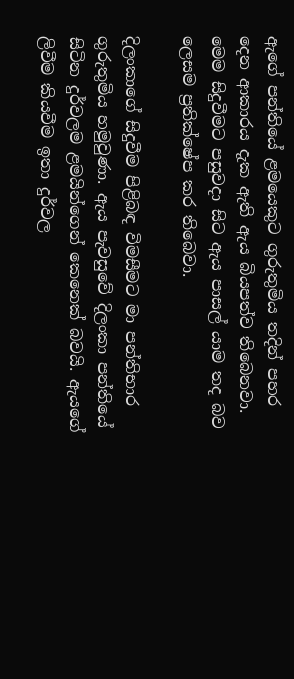ඇගේ පන්තියේ ළමයෙකුට ගුරුතුමිය තදින් පහර දෙන ආකාරය දැක ඇති ඇය බියපත්ව තිබෙනවා. මෙම සිදුවීමට පසුවදා සිට ඇය පාසල් යාම තද බව ලෙසම ප්‍රතික්ෂේප කර තිබෙවා.

දිලංකාගේ සිදුවීම පිළිබඳ විමසීමට මා පන්තිභාර ගුරුතුමිය හමුවුණා. ඇය පැවසුවේ දිලංකා පන්තියේ සිටින දුර්වලම ළමයින්ගෙන් කෙනෙක් බවයි. ඇයගේ ලිවීම කියවීම ඉතා දුර්වල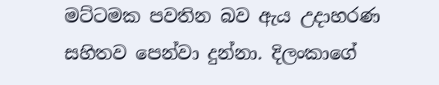මට්ටමක පවතින බව ඇය උදාහරණ සහිතව පෙන්වා දුන්නා. දිලංකාගේ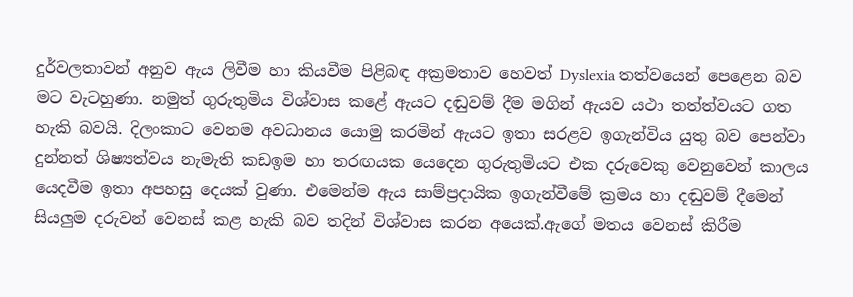දුර්වලතාවන් අනුව ඇය ලිවීම හා කියවීම පිළිබඳ අක්‍රමතාව හෙවත් Dyslexia තත්වයෙන් පෙළෙන බව මට වැටහුණා. නමුත් ගුරුතුමිය විශ්වාස කළේ ඇයට දඬුවම් දීම මගින් ඇයව යථා තත්ත්වයට ගත හැකි බවයි. දිලංකාට වෙනම අවධානය යොමු කරමින් ඇයට ඉතා සරළව ඉගැන්විය යුතු බව පෙන්වා දුන්නත් ශිෂ්‍යත්වය නැමැති කඩඉම හා තරඟයක යෙදෙන ගුරුතුමියට එක දරුවෙකු වෙනුවෙන් කාලය යෙදවීම ඉතා අපහසු දෙයක් වුණා. එමෙන්ම ඇය සාම්ප්‍රදායික ඉගැන්වීමේ ක්‍රමය හා දඬුවම් දීමෙන් සියලුම දරුවන් වෙනස් කළ හැකි බව තදින් විශ්වාස කරන අයෙක්.ඇගේ මතය වෙනස් කිරීම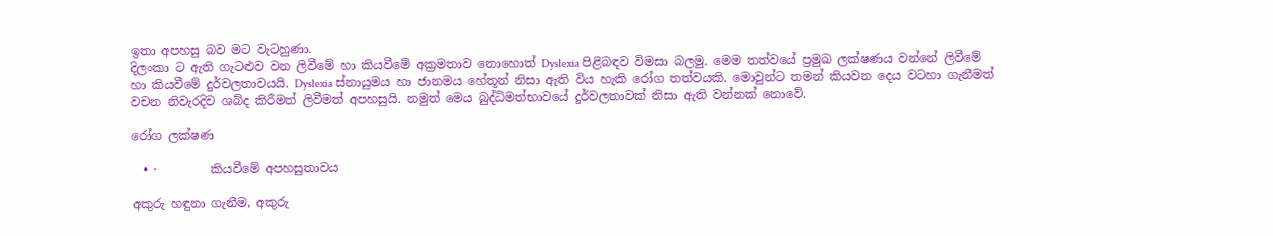ඉතා අපහසු බව මට වැටහුණා.
දිලංකා ට ඇති ගැටළුව වන ලිවීමේ හා කියවීමේ අක්‍රමතාව නොහොත් Dyslexia පිළිබඳව විමසා බලමු. මෙම තත්වයේ ප්‍රමුඛ ලක්ෂණය වන්නේ ලිවීමේ හා කියවීමේ දුර්වලතාවයයි. Dyslexia ස්නායුමය හා ජානමය හේතූන් නිසා ඇති විය හැකි රෝග තත්වයකි. මොවුන්ට තමන් කියවන දෙය වටහා ගැනීමත් වචන නිවැරදිව ශබ්ද කිරීමත් ලිවීමත් අපහසුයි. නමුත් මෙය බුද්ධිමත්භාවයේ දුර්වලතාවක් නිසා ඇති වන්නක් නොවේ.

රෝග ලක්ෂණ

  • ·         කියවීමේ අපහසුතාවය

අකුරු හඳුනා ගැනීම, අකුරු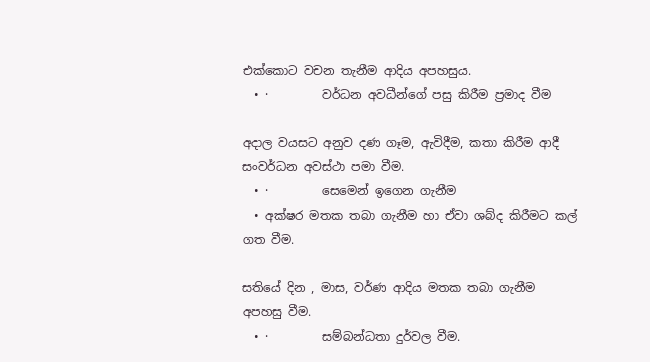එක්කොට වචන තැනීම ආදිය අපහසුය.
  • ·         වර්ධන අවධීන්ගේ පසු කිරීම ප්‍රමාද වීම

අදාල වයසට අනුව දණ ගෑම, ඇවිදීම, කතා කිරීම ආදී සංවර්ධන අවස්ථා පමා වීම.
  • ·         සෙමෙන් ඉගෙන ගැනීම
  • අක්ෂර මතක තබා ගැනීම හා ඒවා ශබ්ද කිරීමට කල් ගත වීම.

සතියේ දින , මාස, වර්ණ ආදිය මතක තබා ගැනීම අපහසු වීම.
  • ·         සම්බන්ධතා දුර්වල වීම.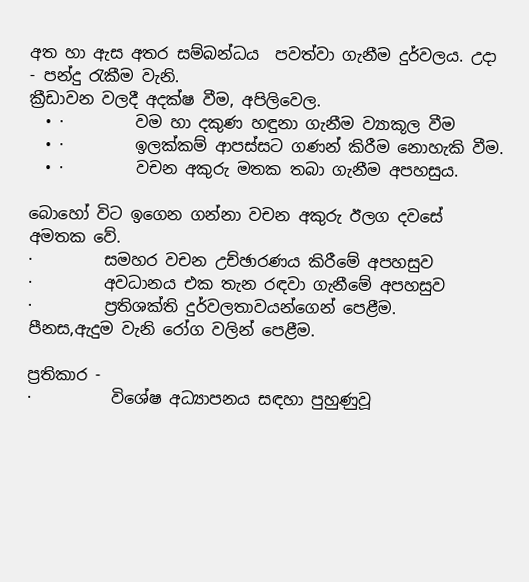අත හා ඇස අතර සම්බන්ධය  පවත්වා ගැනීම දුර්වලය. උදා - පන්දු රැකීම වැනි.
ක්‍රීඩාවන වලදී අදක්ෂ වීම, අපිලිවෙල.
  • ·         වම හා දකුණ හඳුනා ගැනීම ව්‍යාකූල වීම
  • ·         ඉලක්කම් ආපස්සට ගණන් කිරීම නොහැකි වීම.
  • ·         වචන අකුරු මතක තබා ගැනීම අපහසුය.

බොහෝ විට ඉගෙන ගන්නා වචන අකුරු ඊලග දවසේ අමතක වේ.
·         සමහර වචන උච්ඡාරණය කිරීමේ අපහසුව
·         අවධානය එක තැන රඳවා ගැනීමේ අපහසුව
·         ප්‍රතිශක්ති දුර්වලතාවයන්ගෙන් පෙළීම.
පීනස,ඇදුම වැනි රෝග වලින් පෙළීම.

ප්‍රතිකාර -
·          විශේෂ අධ්‍යාපනය සඳහා පුහුණුවූ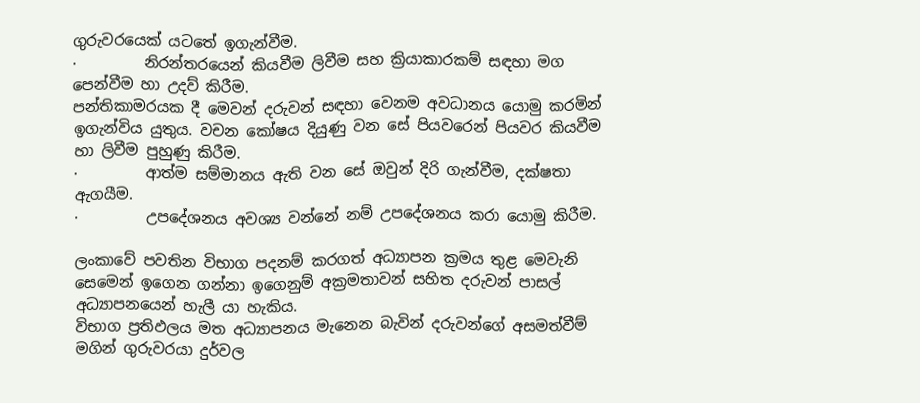ගුරුවරයෙක් යටතේ ඉගැන්වීම.
·         නිරන්තරයෙන් කියවීම ලිවීම සහ ක්‍රියාකාරකම් සඳහා මග පෙන්වීම හා උදව් කිරීම.
පන්තිකාමරයක දී මෙවන් දරුවන් සඳහා වෙනම අවධානය යොමු කරමින් ඉගැන්විය යුතුය. වචන කෝෂය දියුණු වන සේ පියවරෙන් පියවර කියවීම හා ලිවීම පුහුණු කිරීම.
·         ආත්ම සම්මානය ඇති වන සේ ඔවුන් දිරි ගැන්වීම, දක්ෂතා ඇගයීම.
·         උපදේශනය අවශ්‍ය වන්නේ නම් උපදේශනය කරා යොමු කිරීම.

ලංකාවේ පවතින විභාග පදනම් කරගත් අධ්‍යාපන ක්‍රමය තුළ මෙවැනි සෙමෙන් ඉගෙන ගන්නා ඉගෙනුම් අක්‍රමතාවන් සහිත දරුවන් පාසල් අධ්‍යාපනයෙන් හැලී යා හැකිය.
විභාග ප්‍රතිඵලය මත අධ්‍යාපනය මැනෙන බැවින් දරුවන්ගේ අසමත්වීම් මගින් ගුරුවරයා දුර්වල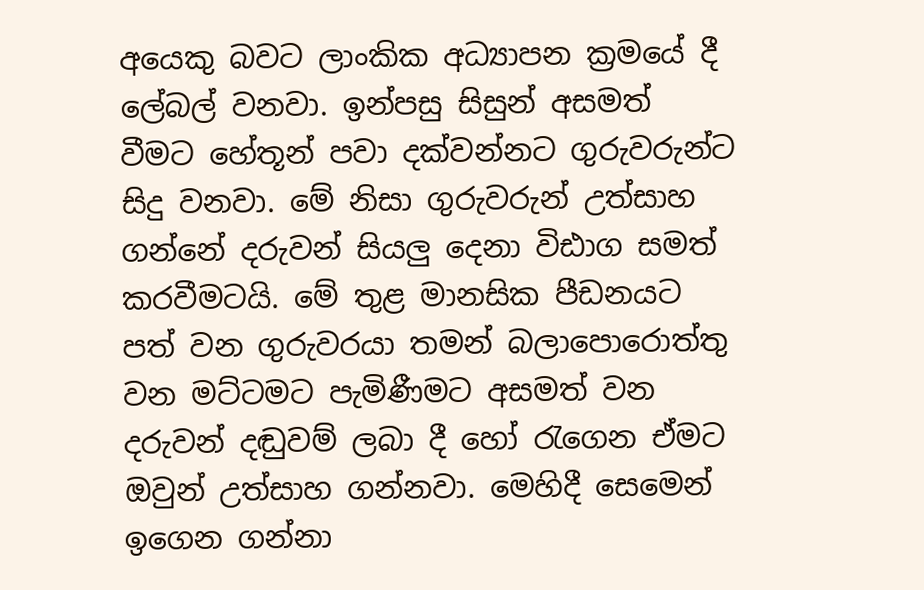අයෙකු බවට ලාංකික අධ්‍යාපන ක්‍රමයේ දී  ලේබල් වනවා. ඉන්පසු සිසුන් අසමත් වීමට හේතූන් පවා දක්වන්නට ගුරුවරුන්ට සිදු වනවා. මේ නිසා ගුරුවරුන් උත්සාහ ගන්නේ දරුවන් සියලු දෙනා විඪාග සමත් කරවීමටයි. මේ තුළ මානසික පීඩනයට පත් වන ගුරුවරයා තමන් බලාපොරොත්තු වන මට්ටමට පැමිණීමට අසමත් වන දරුවන් දඬුවම් ලබා දී හෝ රැගෙන ඒමට ඔවුන් උත්සාහ ගන්නවා. මෙහිදී සෙමෙන් ඉගෙන ගන්නා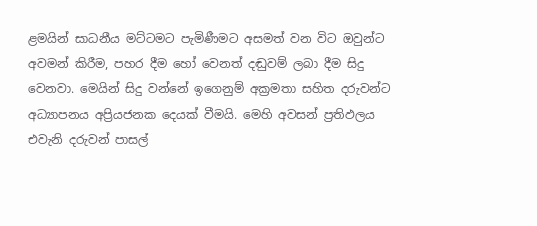ළමයින් සාධනීය මට්ටමට පැමිණීමට අසමත් වන විට ඔවුන්ට අවමන් කිරීම, පහර දීම හෝ වෙනත් දඬුවම් ලබා දීම සිදු වෙනවා. මෙයින් සිදු වන්නේ ඉගෙනුම් අක්‍රමතා සහිත දරුවන්ට අධ්‍යාපනය අප්‍රියජනක දෙයක් වීමයි. මෙහි අවසන් ප්‍රතිඵලය එවැනි දරුවන් පාසල්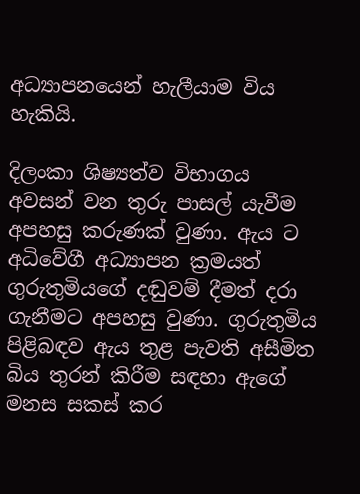අධ්‍යාපනයෙන් හැලීයාම විය හැකියි.

දිලංකා ශිෂ්‍යත්ව විභාගය අවසන් වන තුරු පාසල් යැවීම අපහසු කරුණක් වුණා. ඇය ට අධිවේගී අධ්‍යාපන ක්‍රමයත්  ගුරුතුමියගේ දඬුවම් දීමත් දරා ගැනීමට අපහසු වුණා. ගුරුතුමිය පිළිබඳව ඇය තුළ පැවති අසීමිත බිය තුරන් කිරීම සඳහා ඇගේ මනස සකස් කර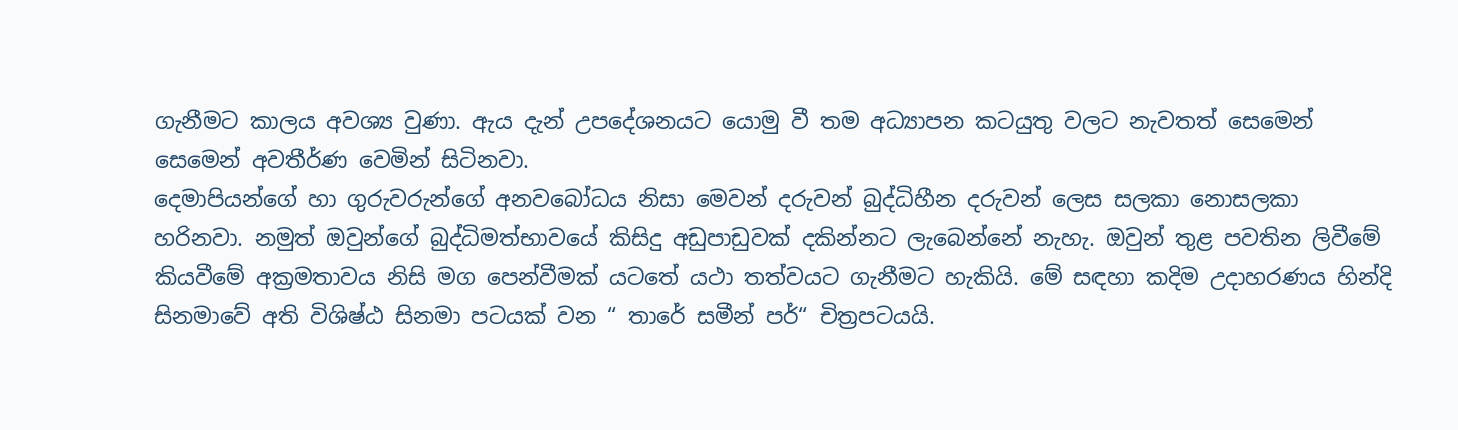ගැනීමට කාලය අවශ්‍ය වුණා. ඇය දැන් උපදේශනයට යොමු වී තම අධ්‍යාපන කටයුතු වලට නැවතත් සෙමෙන් සෙමෙන් අවතීර්ණ වෙමින් සිටිනවා.
දෙමාපියන්ගේ හා ගුරුවරුන්ගේ අනවබෝධය නිසා මෙවන් දරුවන් බුද්ධිහීන දරුවන් ලෙස සලකා නොසලකා හරිනවා. නමුත් ඔවුන්ගේ බුද්ධිමත්භාවයේ කිසිදු අඩුපාඩුවක් දකින්නට ලැබෙන්නේ නැහැ. ඔවුන් තුළ පවතින ලිවීමේ කියවීමේ අක්‍රමතාවය නිසි මග පෙන්වීමක් යටතේ යථා තත්වයට ගැනීමට හැකියි. මේ සඳහා කදිම උදාහරණය හින්දි සිනමාවේ අති විශිෂ්ඨ සිනමා පටයක් වන “ තාරේ සමීන් පර්“ චිත්‍රපටයයි.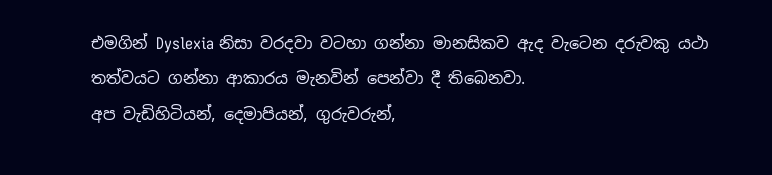එමගින් Dyslexia නිසා වරදවා වටහා ගන්නා මානසිකව ඇද වැටෙන දරුවකු යථා තත්වයට ගන්නා ආකාරය මැනවින් පෙන්වා දී තිබෙනවා.
අප වැඩිහිටියන්, දෙමාපියන්, ගුරුවරුන්,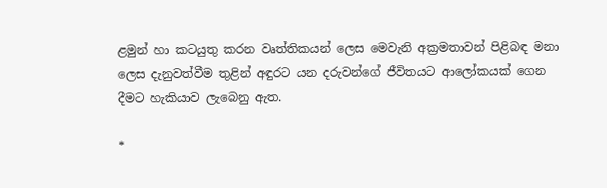ළමුන් හා කටයුතු කරන වෘත්තිකයන් ලෙස මෙවැනි අක්‍රමතාවන් පිළිබඳ මනා ලෙස දැනුවත්වීම තුළින් අඳුරට යන දරුවන්ගේ ජීවිතයට ආලෝකයක් ගෙන දීමට හැකියාව ලැබෙනු ඇත.

*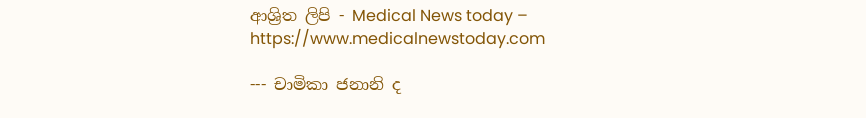ආශ්‍රිත ලිපි - Medical News today – https://www.medicalnewstoday.com

--- චාමිකා ජනානි ද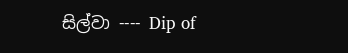සිල්වා ---- Dip of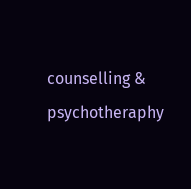counselling & psychotheraphy